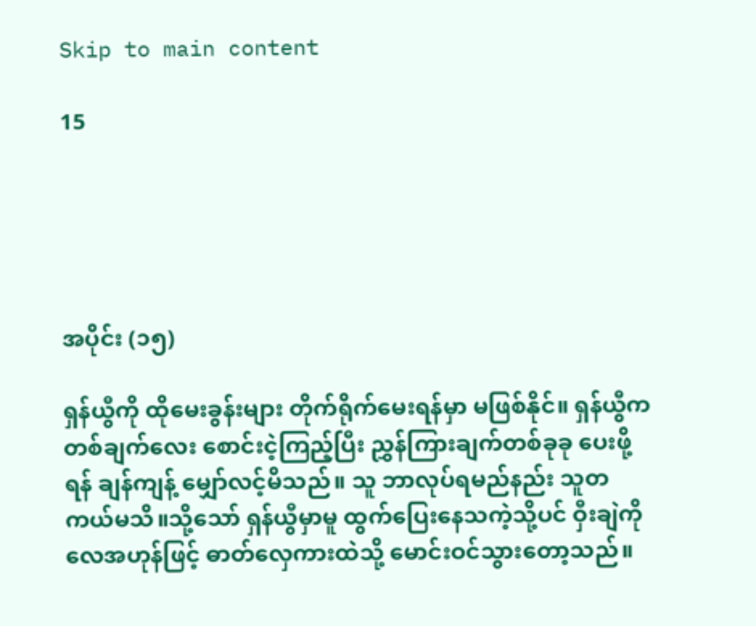Skip to main content

15





အပိုင်း (၁၅)

ရှန်ယွီကို ထိုမေးခွန်းများ တိုက်ရိုက်မေးရန်မှာ မဖြစ်နိုင်။ ရှန်ယွီက တစ်ချက်လေး စောင်းငဲ့ကြည့်ပြီး ညွှန်ကြားချက်တစ်ခုခု ပေးဖို့ရန် ချန်ကျန့် မျှော်လင့်မိသည်။ သူ ဘာလုပ်ရမည်နည်း သူတကယ်မသိ။သို့သော် ရှန်ယွီမှာမူ ထွက်ပြေးနေသကဲ့သို့ပင် ဝှီးချဲကို လေအဟုန်ဖြင့် ဓာတ်လှေကားထဲသို့ မောင်းဝင်သွားတော့သည်။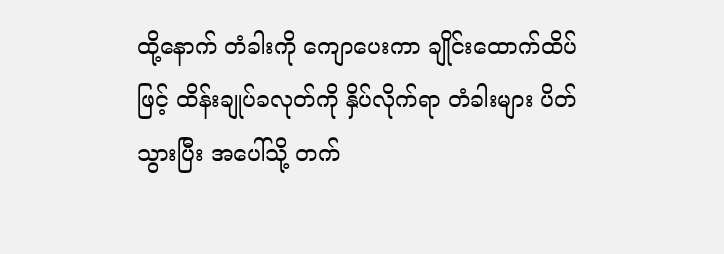ထို့နောက် တံခါးကို ကျောပေးကာ ချိုင်းထောက်ထိပ်ဖြင့် ထိန်းချုပ်ခလုတ်ကို နှိပ်လိုက်ရာ တံခါးများ ပိတ်သွားပြီး အပေါ်သို့ တက်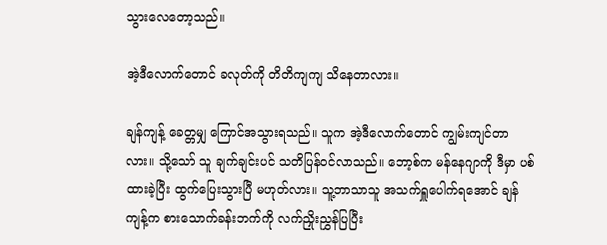သွားလေတော့သည်။

အဲ့ဒီလောက်တောင် ခလုတ်ကို တိတိကျကျ သိနေတာလား။

ချန်ကျန့် ခေတ္တမျှ ကြောင်အသွားရသည်။ သူက အဲ့ဒီလောက်တောင် ကျွမ်းကျင်တာလား။ သို့သော် သူ ချက်ချင်းပင် သတိပြန်ဝင်လာသည်။ ဘော့စ်က မန်နေဂျာကို ဒီမှာ ပစ်ထားခဲ့ပြီး ထွက်ပြေးသွားပြီ မဟုတ်လား။ သူ့ဘာသာသူ အသက်ရှူပေါက်ရအောင် ချန်ကျန့်က စားသောက်ခန်းဘက်ကို လက်ညှိုးညွှန်ပြပြီး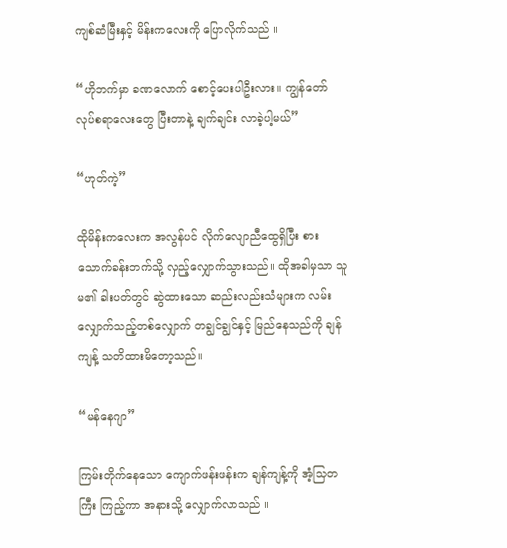ကျစ်ဆံမြီးနှင့် မိန်းကလေးကို ပြောလိုက်သည် ။

“ဟိုဘက်မှာ ခဏလောက် စောင့်ပေးပါဦးလား။ ကျွန်တော် လုပ်စရာလေးတွေ ပြီးတာနဲ့ ချက်ချင်း လာခဲ့ပါ့မယ်”

“ဟုတ်ကဲ့”

ထိုမိန်းကလေးက အလွန်ပင် လိုက်လျောညီထွေရှိပြီး စားသောက်ခန်းဘက်သို့ လှည့်လျှောက်သွားသည်။ ထိုအခါမှသာ သူမ၏ ခါးပတ်တွင် ဆွဲထားသော ဆည်းလည်းသံများက လမ်းလျှောက်သည့်တစ်လျှောက် တချွင်ချွင်နှင့် မြည်နေသည်ကို ချန်ကျန့် သတိထားမိတော့သည်။

“မန်နေဂျာ”

ကြမ်းတိုက်နေသော ကျောက်ဖန်းဖန်းက ချန်ကျန့်ကို အံ့သြတကြီး ကြည့်ကာ အနားသို့ လျှောက်လာသည် ။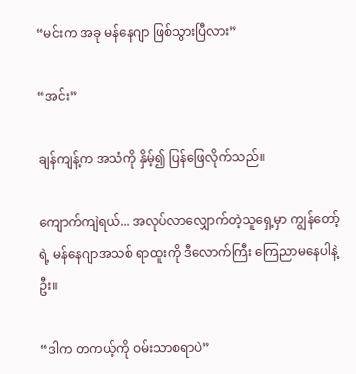“မင်းက အခု မန်နေဂျာ ဖြစ်သွားပြီလား”

“အင်း”

ချန်ကျန့်က အသံကို နှိမ့်၍ ပြန်ဖြေလိုက်သည်။

ကျောက်ကျဲရယ်... အလုပ်လာလျှောက်တဲ့သူရှေ့မှာ ကျွန်တော့်ရဲ့ မန်နေဂျာအသစ် ရာထူးကို ဒီလောက်ကြီး ကြေညာမနေပါနဲ့ဦး။

“ဒါက တကယ့်ကို ဝမ်းသာစရာပဲ”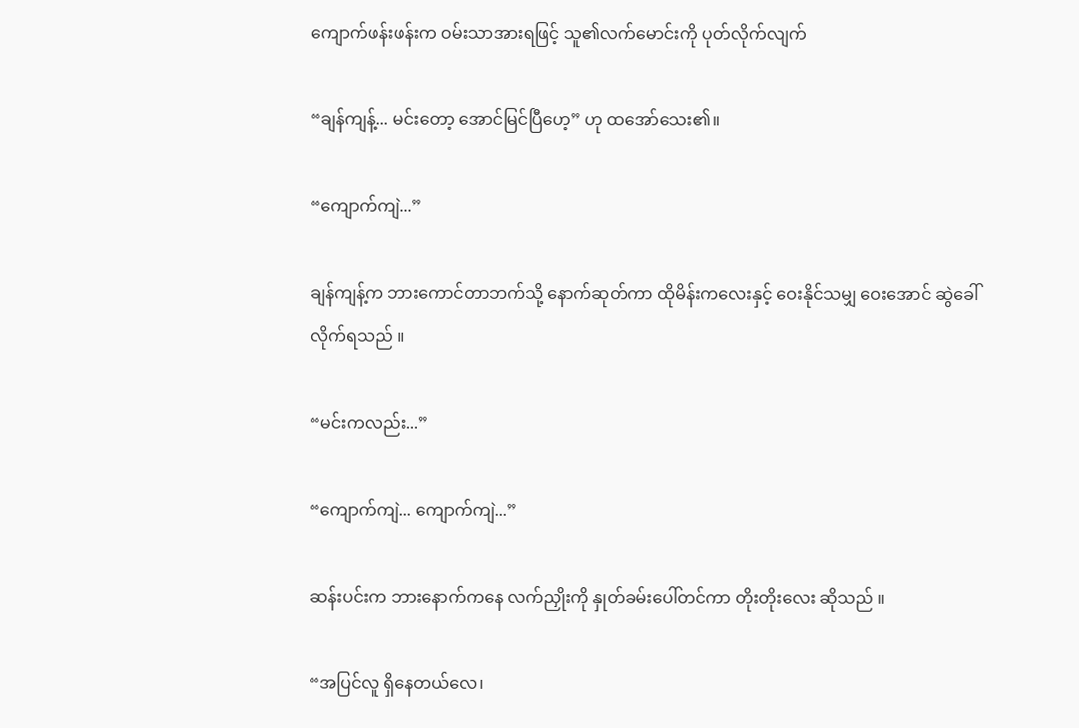ကျောက်ဖန်းဖန်းက ဝမ်းသာအားရဖြင့် သူ၏လက်မောင်းကို ပုတ်လိုက်လျက်

“ချန်ကျန့်... မင်းတော့ အောင်မြင်ပြီဟေ့” ဟု ထအော်သေး၏။

“ကျောက်ကျဲ...”

ချန်ကျန့်က ဘားကောင်တာဘက်သို့ နောက်ဆုတ်ကာ ထိုမိန်းကလေးနှင့် ဝေးနိုင်သမျှ ဝေးအောင် ဆွဲခေါ် လိုက်ရသည် ။

“မင်းကလည်း...”

“ကျောက်ကျဲ... ကျောက်ကျဲ...”

ဆန်းပင်းက ဘားနောက်ကနေ လက်ညှိုးကို နှုတ်ခမ်းပေါ်တင်ကာ တိုးတိုးလေး ဆိုသည် ။

“အပြင်လူ ရှိနေတယ်လေ၊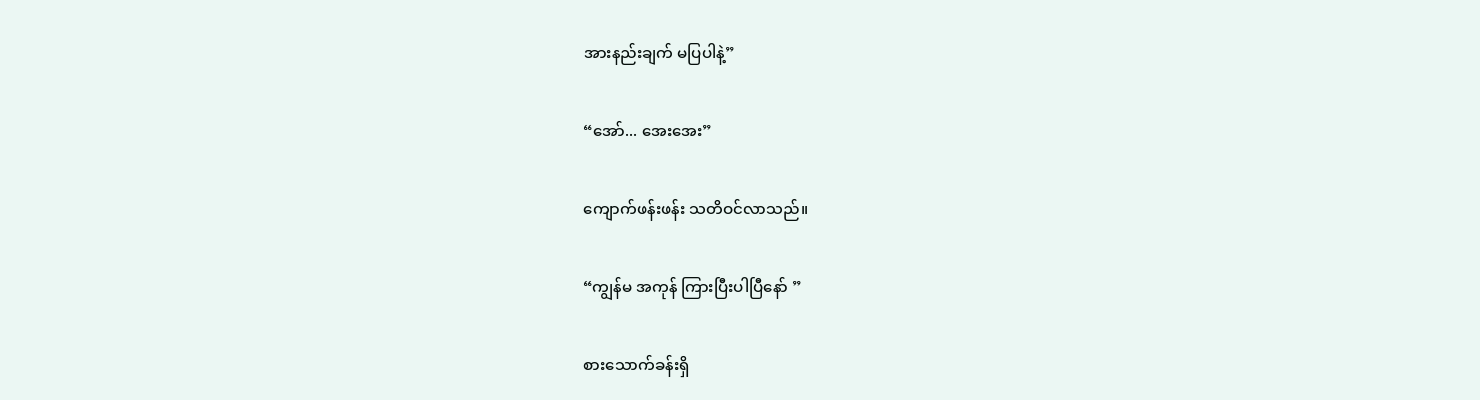အားနည်းချက် မပြပါနဲ့”

“အော်... အေးအေး”

ကျောက်ဖန်းဖန်း သတိဝင်လာသည်။

“ကျွန်မ အကုန် ကြားပြီးပါပြီနော် ”

စားသောက်ခန်းရှိ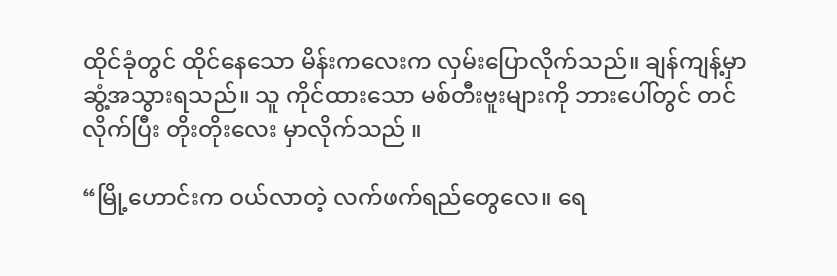ထိုင်ခုံတွင် ထိုင်နေသော မိန်းကလေးက လှမ်းပြောလိုက်သည်။ ချန်ကျန့်မှာ ဆွံ့အသွားရသည်။ သူ ကိုင်ထားသော မစ်တီးဗူးများကို ဘားပေါ်တွင် တင်လိုက်ပြီး တိုးတိုးလေး မှာလိုက်သည် ။

“မြို့ဟောင်းက ဝယ်လာတဲ့ လက်ဖက်ရည်တွေလေ။ ရေ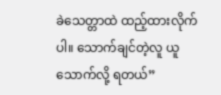ခဲသေတ္တာထဲ ထည့်ထားလိုက်ပါ။ သောက်ချင်တဲ့လူ ယူသောက်လို့ ရတယ်”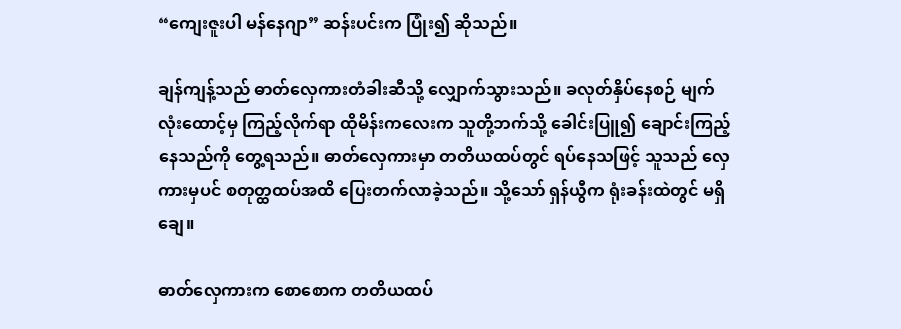“ကျေးဇူးပါ မန်နေဂျာ” ဆန်းပင်းက ပြုံး၍ ဆိုသည်။

ချန်ကျန့်သည် ဓာတ်လှေကားတံခါးဆီသို့ လျှောက်သွားသည်။ ခလုတ်နှိပ်နေစဉ် မျက်လုံးထောင့်မှ ကြည့်လိုက်ရာ ထိုမိန်းကလေးက သူတို့ဘက်သို့ ခေါင်းပြူ၍ ချောင်းကြည့်နေသည်ကို တွေ့ရသည်။ ဓာတ်လှေကားမှာ တတိယထပ်တွင် ရပ်နေသဖြင့် သူသည် လှေကားမှပင် စတုတ္ထထပ်အထိ ပြေးတက်လာခဲ့သည်။ သို့သော် ရှန်ယွီက ရုံးခန်းထဲတွင် မရှိချေ။

ဓာတ်လှေကားက စောစောက တတိယထပ်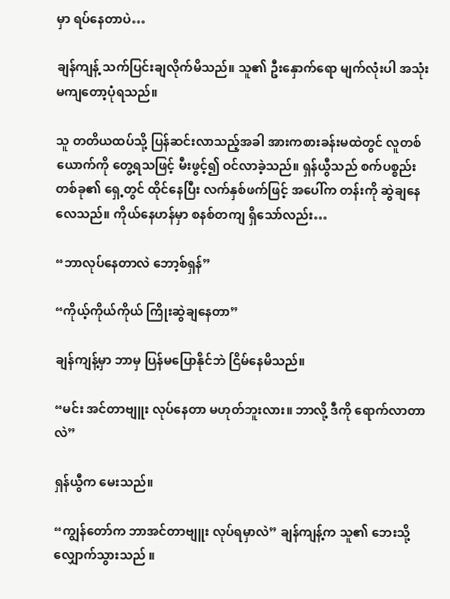မှာ ရပ်နေတာပဲ…

ချန်ကျန့် သက်ပြင်းချလိုက်မိသည်။ သူ၏ ဦးနှောက်ရော မျက်လုံးပါ အသုံးမကျတော့ပုံရသည်။

သူ တတိယထပ်သို့ ပြန်ဆင်းလာသည့်အခါ အားကစားခန်းမထဲတွင် လူတစ်ယောက်ကို တွေ့ရသဖြင့် မီးဖွင့်၍ ဝင်လာခဲ့သည်။ ရှန်ယွီသည် စက်ပစ္စည်းတစ်ခု၏ ရှေ့တွင် ထိုင်နေပြီး လက်နှစ်ဖက်ဖြင့် အပေါ်က တန်းကို ဆွဲချနေလေသည်။ ကိုယ်နေဟန်မှာ စနစ်တကျ ရှိသော်လည်း…

“ဘာလုပ်နေတာလဲ ဘော့စ်ရှန်”

“ကိုယ့်ကိုယ်ကိုယ် ကြိုးဆွဲချနေတာ”

ချန်ကျန့်မှာ ဘာမှ ပြန်မပြောနိုင်ဘဲ ငြိမ်နေမိသည်။

“မင်း အင်တာဗျူး လုပ်နေတာ မဟုတ်ဘူးလား။ ဘာလို့ ဒီကို ရောက်လာတာလဲ”

ရှန်ယွီက မေးသည်။

“ကျွန်တော်က ဘာအင်တာဗျူး လုပ်ရမှာလဲ” ချန်ကျန့်က သူ၏ ဘေးသို့ လျှောက်သွားသည် ။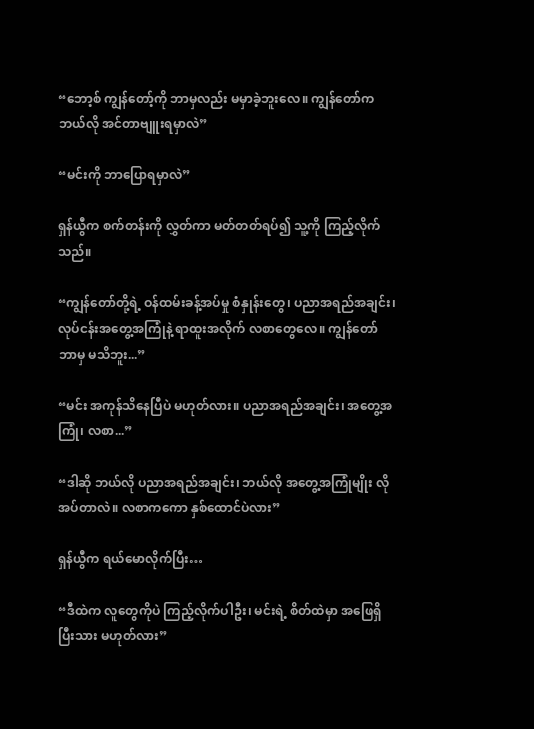“ဘော့စ် ကျွန်တော့်ကို ဘာမှလည်း မမှာခဲ့ဘူးလေ။ ကျွန်တော်က ဘယ်လို အင်တာဗျူးရမှာလဲ”

“မင်းကို ဘာပြောရမှာလဲ”

ရှန်ယွီက စက်တန်းကို လွှတ်ကာ မတ်တတ်ရပ်၍ သူ့ကို ကြည့်လိုက်သည်။

“ကျွန်တော်တို့ရဲ့ ဝန်ထမ်းခန့်အပ်မှု စံနှုန်းတွေ၊ ပညာအရည်အချင်း၊ လုပ်ငန်းအတွေ့အကြုံနဲ့ ရာထူးအလိုက် လစာတွေလေ။ ကျွန်တော် ဘာမှ မသိဘူး...”

“မင်း အကုန်သိနေပြီပဲ မဟုတ်လား။ ပညာအရည်အချင်း၊ အတွေ့အကြုံ၊ လစာ...”

“ဒါဆို ဘယ်လို ပညာအရည်အချင်း၊ ဘယ်လို အတွေ့အကြုံမျိုး လိုအပ်တာလဲ။ လစာကကော နှစ်ထောင်ပဲလား”

ရှန်ယွီက ရယ်မောလိုက်ပြီး…

“ဒီထဲက လူတွေကိုပဲ ကြည့်လိုက်ပါဦး၊ မင်းရဲ့ စိတ်ထဲမှာ အဖြေရှိပြီးသား မဟုတ်လား”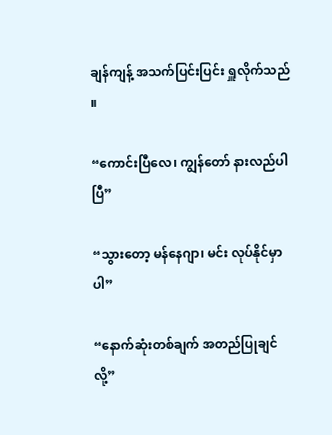ချန်ကျန့် အသက်ပြင်းပြင်း ရှူလိုက်သည် ။

“ကောင်းပြီလေ၊ ကျွန်တော် နားလည်ပါပြီ”

“သွားတော့ မန်နေဂျာ၊ မင်း လုပ်နိုင်မှာပါ”

“နောက်ဆုံးတစ်ချက် အတည်ပြုချင်လို့”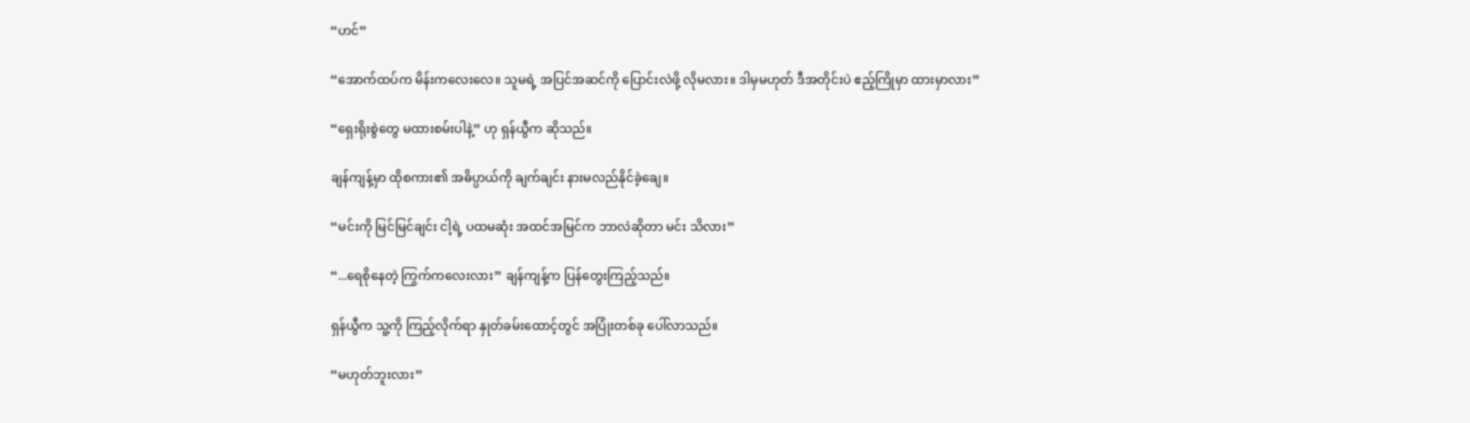“ဟင်”

“အောက်ထပ်က မိန်းကလေးလေ။ သူမရဲ့ အပြင်အဆင်ကို ပြောင်းလဲဖို့ လိုမလား။ ဒါမှမဟုတ် ဒီအတိုင်းပဲ ဧည့်ကြိုမှာ ထားမှာလား”

“ရှေးရိုးစွဲတွေ မထားစမ်းပါနဲ့” ဟု ရှန်ယွီက ဆိုသည်။

ချန်ကျန့်မှာ ထိုစကား၏ အဓိပ္ပာယ်ကို ချက်ချင်း နားမလည်နိုင်ခဲ့ချေ။

“မင်းကို မြင်မြင်ချင်း ငါ့ရဲ့ ပထမဆုံး အထင်အမြင်က ဘာလဲဆိုတာ မင်း သိလား”

“...ရေစိုနေတဲ့ ကြွက်ကလေးလား” ချန်ကျန့်က ပြန်တွေးကြည့်သည်။

ရှန်ယွီက သူ့ကို ကြည့်လိုက်ရာ နှုတ်ခမ်းထောင့်တွင် အပြုံးတစ်ခု ပေါ်လာသည်။

“မဟုတ်ဘူးလား”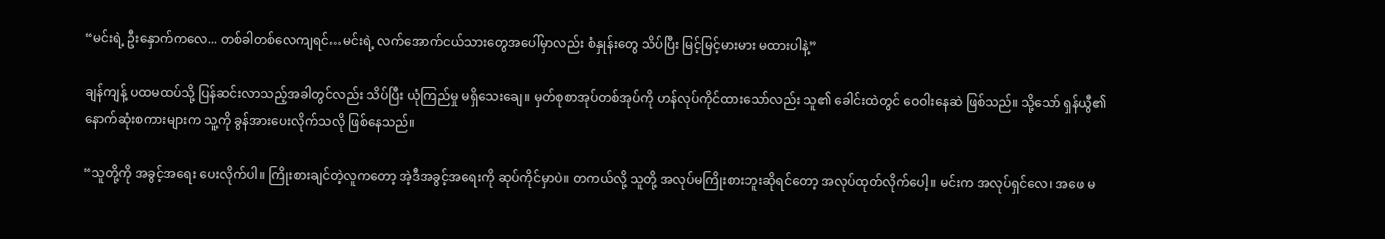“မင်းရဲ့ ဦးနှောက်ကလေ... တစ်ခါတစ်လေကျရင်…မင်းရဲ့ လက်အောက်ငယ်သားတွေအပေါ်မှာလည်း စံနှုန်းတွေ သိပ်ပြီး မြင့်မြင့်မားမား မထားပါနဲ့”

ချန်ကျန့် ပထမထပ်သို့ ပြန်ဆင်းလာသည့်အခါတွင်လည်း သိပ်ပြီး ယုံကြည်မှု မရှိသေးချေ။ မှတ်စုစာအုပ်တစ်အုပ်ကို ဟန်လုပ်ကိုင်ထားသော်လည်း သူ၏ ခေါင်းထဲတွင် ဝေဝါးနေဆဲ ဖြစ်သည်။ သို့သော် ရှန်ယွီ၏ နောက်ဆုံးစကားများက သူ့ကို ခွန်အားပေးလိုက်သလို ဖြစ်နေသည်။

“သူတို့ကို အခွင့်အရေး ပေးလိုက်ပါ။ ကြိုးစားချင်တဲ့လူကတော့ အဲ့ဒီအခွင့်အရေးကို ဆုပ်ကိုင်မှာပဲ။ တကယ်လို့ သူတို့ အလုပ်မကြိုးစားဘူးဆိုရင်တော့ အလုပ်ထုတ်လိုက်ပေါ့။ မင်းက အလုပ်ရှင်လေ၊ အဖေ မ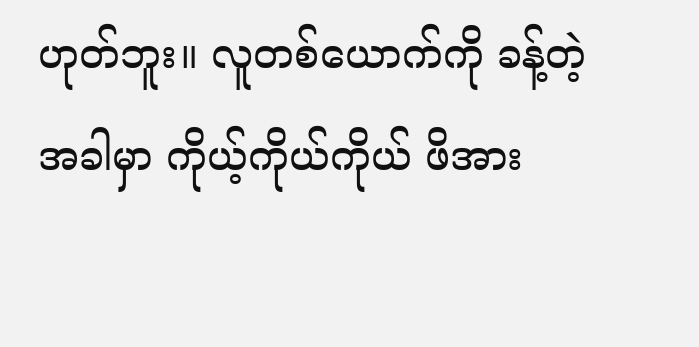ဟုတ်ဘူး။ လူတစ်ယောက်ကို ခန့်တဲ့အခါမှာ ကိုယ့်ကိုယ်ကိုယ် ဖိအား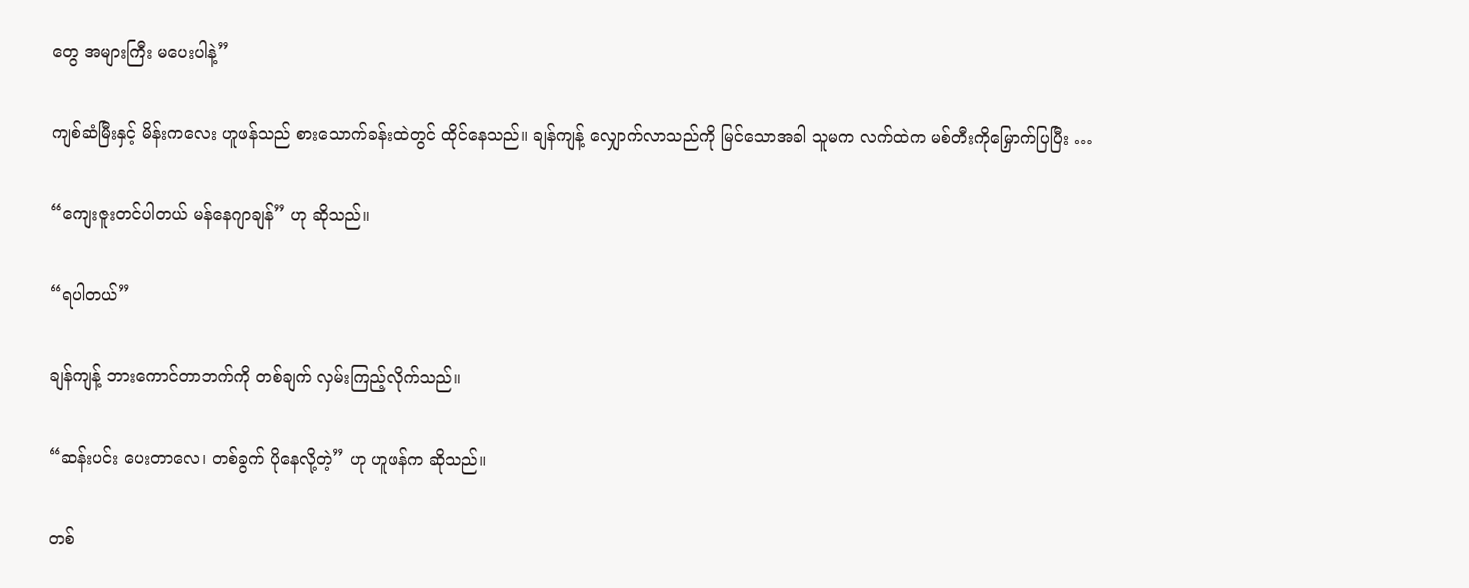တွေ အများကြီး မပေးပါနဲ့”

ကျစ်ဆံမြီးနှင့် မိန်းကလေး ဟူဖန်သည် စားသောက်ခန်းထဲတွင် ထိုင်နေသည်။ ချန်ကျန့် လျှောက်လာသည်ကို မြင်သောအခါ သူမက လက်ထဲက မစ်တီးကိုမြှောက်ပြပြီး …

“ကျေးဇူးတင်ပါတယ် မန်နေဂျာချန်” ဟု ဆိုသည်။

“ရပါတယ်”

ချန်ကျန့် ဘားကောင်တာဘက်ကို တစ်ချက် လှမ်းကြည့်လိုက်သည်။

“ဆန်းပင်း ပေးတာလေ၊ တစ်ခွက် ပိုနေလို့တဲ့” ဟု ဟူဖန်က ဆိုသည်။

တစ်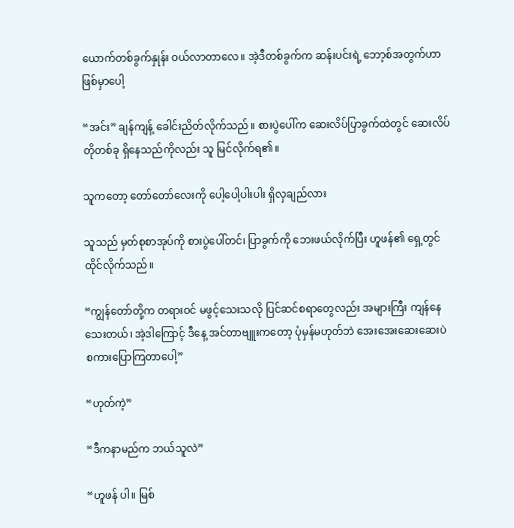ယောက်တစ်ခွက်နှုန်း ဝယ်လာတာလေ။ အဲ့ဒီတစ်ခွက်က ဆန်းပင်းရဲ့ ဘော့စ်အတွက်ဟာ ဖြစ်မှာပေါ့

“အင်း” ချန်ကျန့် ခေါင်းညိတ်လိုက်သည်။ စားပွဲပေါ်က ဆေးလိပ်ပြာခွက်ထဲတွင် ဆေးလိပ်တိုတစ်ခု ရှိနေသည်ကိုလည်း သူ မြင်လိုက်ရ၏။

သူကတော့ တော်တော်လေးကို ပေါ့ပေါ့ပါးပါး ရှိလှချည်လား

သူသည် မှတ်စုစာအုပ်ကို စားပွဲပေါ်တင်၊ ပြာခွက်ကို ဘေးဖယ်လိုက်ပြီး ဟူဖန်၏ ရှေ့တွင် ထိုင်လိုက်သည်။

“ကျွန်တော်တို့က တရားဝင် မဖွင့်သေးသလို ပြင်ဆင်စရာတွေလည်း အများကြီး ကျန်နေသေးတယ်၊ အဲ့ဒါကြောင့် ဒီနေ့ အင်တာဗျူးကတော့ ပုံမှန်မဟုတ်ဘဲ အေးအေးဆေးဆေးပဲ စကားပြောကြတာပေါ့”

“ဟုတ်ကဲ့”

“ဒီကနာမည်က ဘယ်သူလဲ”

“ဟူဖန် ပါ။ မြစ်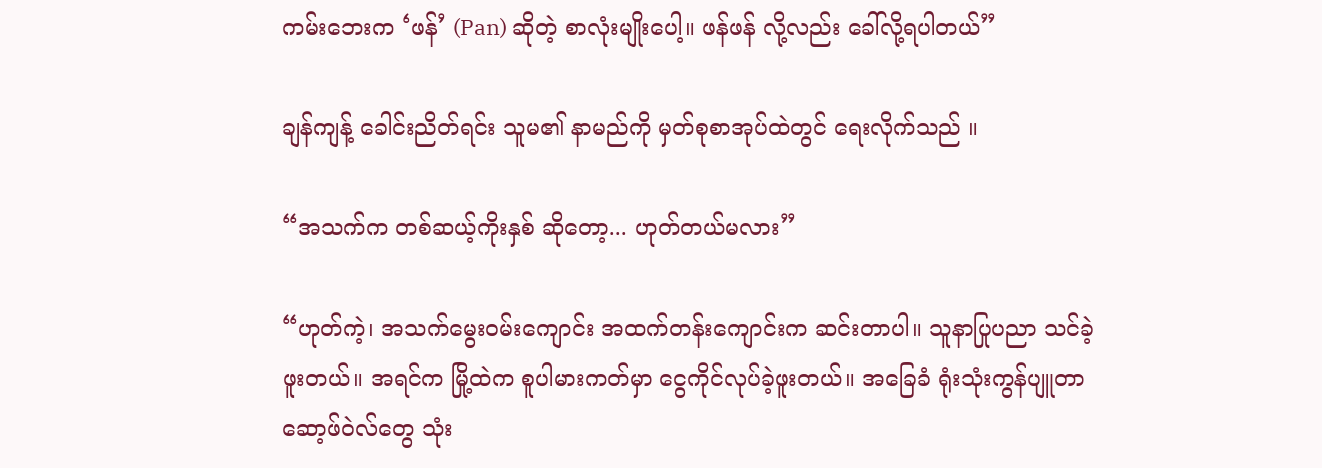ကမ်းဘေးက ‘ဖန်’ (Pan) ဆိုတဲ့ စာလုံးမျိုးပေါ့။ ဖန်ဖန် လို့လည်း ခေါ်လို့ရပါတယ်”

ချန်ကျန့် ခေါင်းညိတ်ရင်း သူမ၏ နာမည်ကို မှတ်စုစာအုပ်ထဲတွင် ရေးလိုက်သည် ။

“အသက်က တစ်ဆယ့်ကိုးနှစ် ဆိုတော့... ဟုတ်တယ်မလား”

“ဟုတ်ကဲ့၊ အသက်မွေးဝမ်းကျောင်း အထက်တန်းကျောင်းက ဆင်းတာပါ။ သူနာပြုပညာ သင်ခဲ့ဖူးတယ်။ အရင်က မြို့ထဲက စူပါမားကတ်မှာ ငွေကိုင်လုပ်ခဲ့ဖူးတယ်။ အခြေခံ ရုံးသုံးကွန်ပျူတာ ဆော့ဖ်ဝဲလ်တွေ သုံး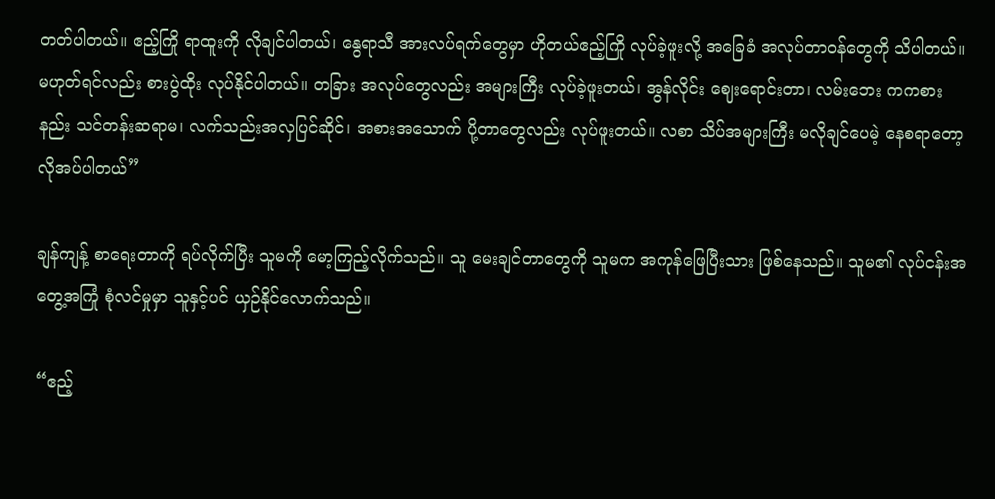တတ်ပါတယ်။ ဧည့်ကြို ရာထူးကို လိုချင်ပါတယ်၊ နွေရာသီ အားလပ်ရက်တွေမှာ ဟိုတယ်ဧည့်ကြို လုပ်ခဲ့ဖူးလို့ အခြေခံ အလုပ်တာဝန်တွေကို သိပါတယ်။ မဟုတ်ရင်လည်း စားပွဲထိုး လုပ်နိုင်ပါတယ်။ တခြား အလုပ်တွေလည်း အများကြီး လုပ်ခဲ့ဖူးတယ်၊ အွန်လိုင်း ဈေးရောင်းတာ၊ လမ်းဘေး ကကစားနည်း သင်တန်းဆရာမ၊ လက်သည်းအလှပြင်ဆိုင်၊ အစားအသောက် ပို့တာတွေလည်း လုပ်ဖူးတယ်။ လစာ သိပ်အများကြီး မလိုချင်ပေမဲ့ နေစရာတော့ လိုအပ်ပါတယ်”

ချန်ကျန့် စာရေးတာကို ရပ်လိုက်ပြီး သူမကို မော့ကြည့်လိုက်သည်။ သူ မေးချင်တာတွေကို သူမက အကုန်ဖြေပြီးသား ဖြစ်နေသည်။ သူမ၏ လုပ်ငန်းအတွေ့အကြုံ စုံလင်မှုမှာ သူနှင့်ပင် ယှဉ်နိုင်လောက်သည်။

“ဧည့်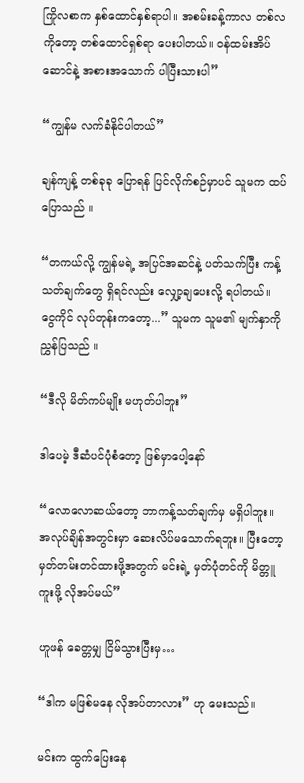ကြိုလစာက နှစ်ထောင်နှစ်ရာပါ။ အစမ်းခန့်ကာလ တစ်လကိုတော့ တစ်ထောင်ရှစ်ရာ ပေးပါတယ်။ ဝန်ထမ်းအိပ်ဆောင်နဲ့ အစားအသောက် ပါပြီးသားပါ”

“ကျွန်မ လက်ခံနိုင်ပါတယ်”

ချန်ကျန့် တစ်ခုခု ပြောရန် ပြင်လိုက်စဉ်မှာပင် သူမက ထပ်ပြောသည် ။

“တကယ်လို့ ကျွန်မရဲ့ အပြင်အဆင်နဲ့ ပတ်သက်ပြီး ကန့်သတ်ချက်တွေ ရှိရင်လည်း လျှော့ချပေးလို့ ရပါတယ်။ ငွေကိုင် လုပ်တုန်းကတော့...” သူမက သူမ၏ မျက်နှာကို ညွှန်ပြသည် ။

“ဒီလို မိတ်ကပ်မျိုး မဟုတ်ပါဘူး”

ဒါပေမဲ့ ဒီဆံပင်ပုံစံတော့ ဖြစ်မှာပေါ့နော်

“လောလောဆယ်တော့ ဘာကန့်သတ်ချက်မှ မရှိပါဘူး။ အလုပ်ချိန်အတွင်းမှာ ဆေးလိပ်မသောက်ရဘူး။ ပြီးတော့ မှတ်တမ်းတင်ထားဖို့အတွက် မင်းရဲ့ မှတ်ပုံတင်ကို မိတ္တူကူးဖို့ လိုအပ်မယ်”

ဟူဖန် ခေတ္တမျှ ငြိမ်သွားပြီးမှ…

“ဒါက မဖြစ်မနေ လိုအပ်တာလား” ဟု မေးသည်။

မင်းက ထွက်ပြေးနေ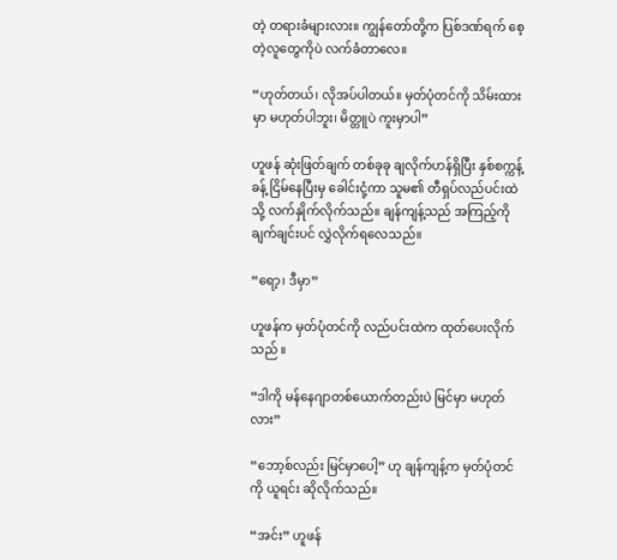တဲ့ တရားခံများလား။ ကျွန်တော်တို့က ပြစ်ဒဏ်ရက် စေ့တဲ့လူတွေကိုပဲ လက်ခံတာလေ။

“ဟုတ်တယ်၊ လိုအပ်ပါတယ်။ မှတ်ပုံတင်ကို သိမ်းထားမှာ မဟုတ်ပါဘူး၊ မိတ္တူပဲ ကူးမှာပါ”

ဟူဖန် ဆုံးဖြတ်ချက် တစ်ခုခု ချလိုက်ဟန်ရှိပြီး နှစ်စက္ကန့်ခန့် ငြိမ်နေပြီးမှ ခေါင်းငုံ့ကာ သူမ၏ တီရှပ်လည်ပင်းထဲသို့ လက်နှိုက်လိုက်သည်။ ချန်ကျန့်သည် အကြည့်ကို ချက်ချင်းပင် လွှဲလိုက်ရလေသည်။

“ရော့၊ ဒီမှာ”

ဟူဖန်က မှတ်ပုံတင်ကို လည်ပင်းထဲက ထုတ်ပေးလိုက်သည် ။

“ဒါကို မန်နေဂျာတစ်ယောက်တည်းပဲ မြင်မှာ မဟုတ်လား”

“ဘော့စ်လည်း မြင်မှာပေါ့” ဟု ချန်ကျန့်က မှတ်ပုံတင်ကို ယူရင်း ဆိုလိုက်သည်။

“အင်း” ဟူဖန်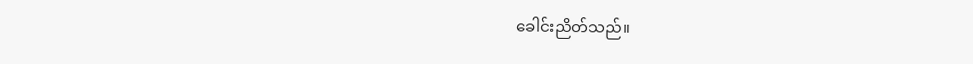ခေါင်းညိတ်သည်။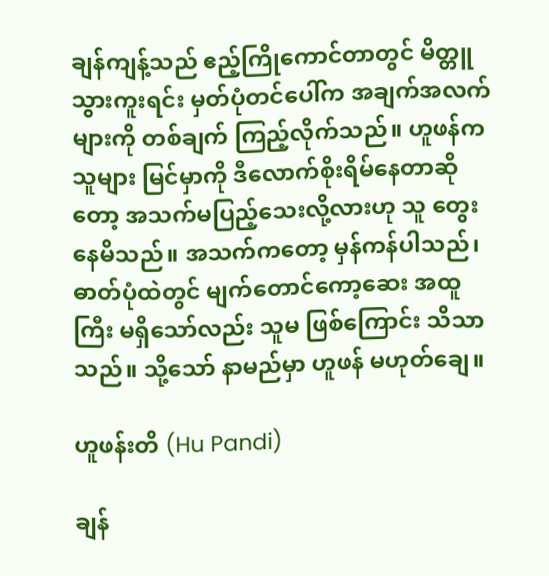ချန်ကျန့်သည် ဧည့်ကြိုကောင်တာတွင် မိတ္တူသွားကူးရင်း မှတ်ပုံတင်ပေါ်က အချက်အလက်များကို တစ်ချက် ကြည့်လိုက်သည်။ ဟူဖန်က သူများ မြင်မှာကို ဒီလောက်စိုးရိမ်နေတာဆိုတော့ အသက်မပြည့်သေးလို့လားဟု သူ တွေးနေမိသည်။ အသက်ကတော့ မှန်ကန်ပါသည်၊ ဓာတ်ပုံထဲတွင် မျက်တောင်ကော့ဆေး အထူကြီး မရှိသော်လည်း သူမ ဖြစ်ကြောင်း သိသာသည်။ သို့သော် နာမည်မှာ ဟူဖန် မဟုတ်ချေ။

ဟူဖန်းတိ (Hu Pandi)

ချန်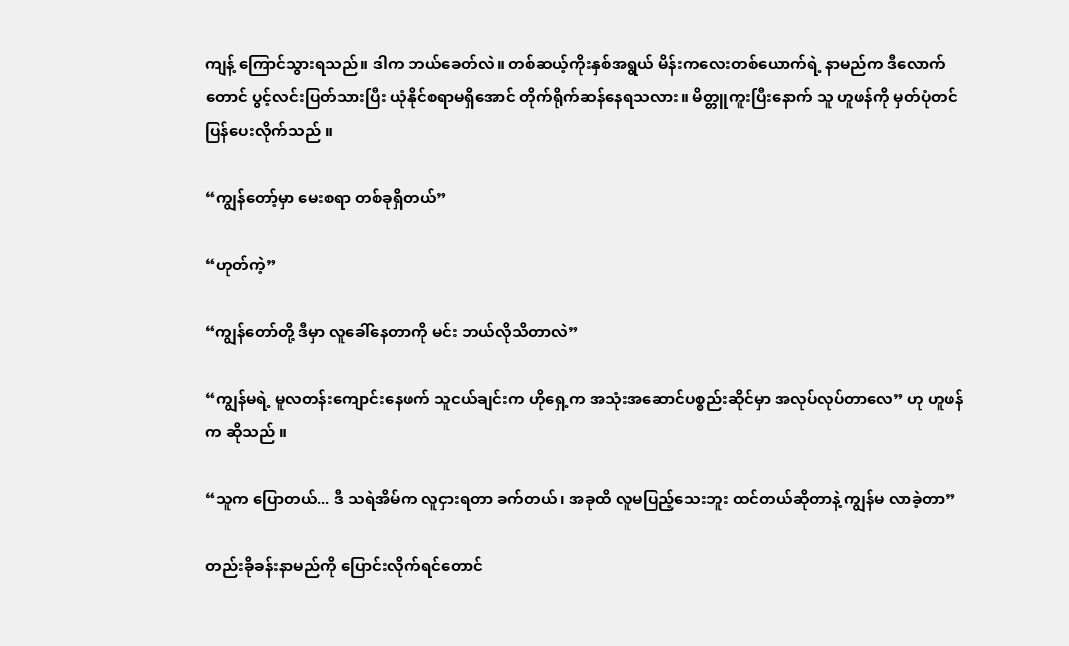ကျန့် ကြောင်သွားရသည်။ ဒါက ဘယ်ခေတ်လဲ။ တစ်ဆယ့်ကိုးနှစ်အရွယ် မိန်းကလေးတစ်ယောက်ရဲ့ နာမည်က ဒီလောက်တောင် ပွင့်လင်းပြတ်သားပြီး ယုံနိုင်စရာမရှိအောင် တိုက်ရိုက်ဆန်နေရသလား။ မိတ္တူကူးပြီးနောက် သူ ဟူဖန်ကို မှတ်ပုံတင် ပြန်ပေးလိုက်သည် ။

“ကျွန်တော့်မှာ မေးစရာ တစ်ခုရှိတယ်”

“ဟုတ်ကဲ့”

“ကျွန်တော်တို့ ဒီမှာ လူခေါ်နေတာကို မင်း ဘယ်လိုသိတာလဲ”

“ကျွန်မရဲ့ မူလတန်းကျောင်းနေဖက် သူငယ်ချင်းက ဟိုရှေ့က အသုံးအဆောင်ပစ္စည်းဆိုင်မှာ အလုပ်လုပ်တာလေ” ဟု ဟူဖန်က ဆိုသည် ။

“သူက ပြောတယ်... ဒီ သရဲအိမ်က လူငှားရတာ ခက်တယ်၊ အခုထိ လူမပြည့်သေးဘူး ထင်တယ်ဆိုတာနဲ့ ကျွန်မ လာခဲ့တာ”

တည်းခိုခန်းနာမည်ကို ပြောင်းလိုက်ရင်တောင်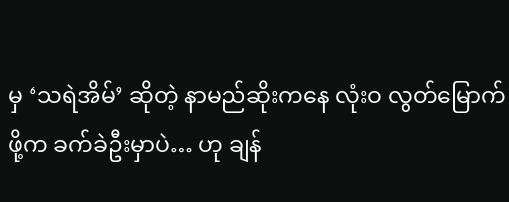မှ ‘သရဲအိမ်’ ဆိုတဲ့ နာမည်ဆိုးကနေ လုံးဝ လွတ်မြောက်ဖို့က ခက်ခဲဦးမှာပဲ… ဟု ချန်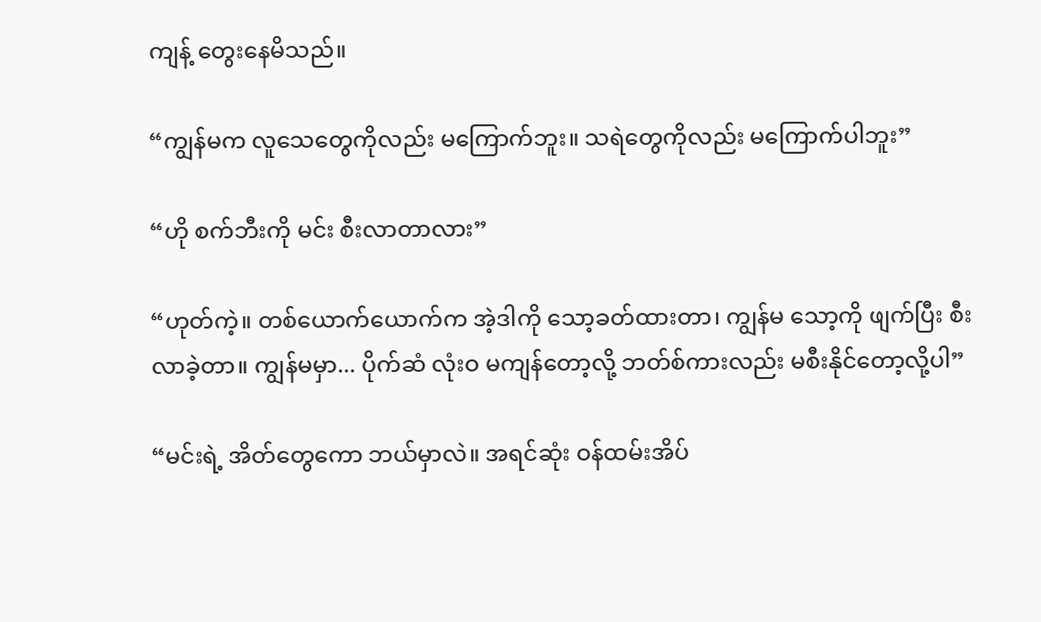ကျန့် တွေးနေမိသည်။

“ကျွန်မက လူသေတွေကိုလည်း မကြောက်ဘူး။ သရဲတွေကိုလည်း မကြောက်ပါဘူး”

“ဟို စက်ဘီးကို မင်း စီးလာတာလား”

“ဟုတ်ကဲ့။ တစ်ယောက်ယောက်က အဲ့ဒါကို သော့ခတ်ထားတာ၊ ကျွန်မ သော့ကို ဖျက်ပြီး စီးလာခဲ့တာ။ ကျွန်မမှာ... ပိုက်ဆံ လုံးဝ မကျန်တော့လို့ ဘတ်စ်ကားလည်း မစီးနိုင်တော့လို့ပါ”

“မင်းရဲ့ အိတ်တွေကော ဘယ်မှာလဲ။ အရင်ဆုံး ဝန်ထမ်းအိပ်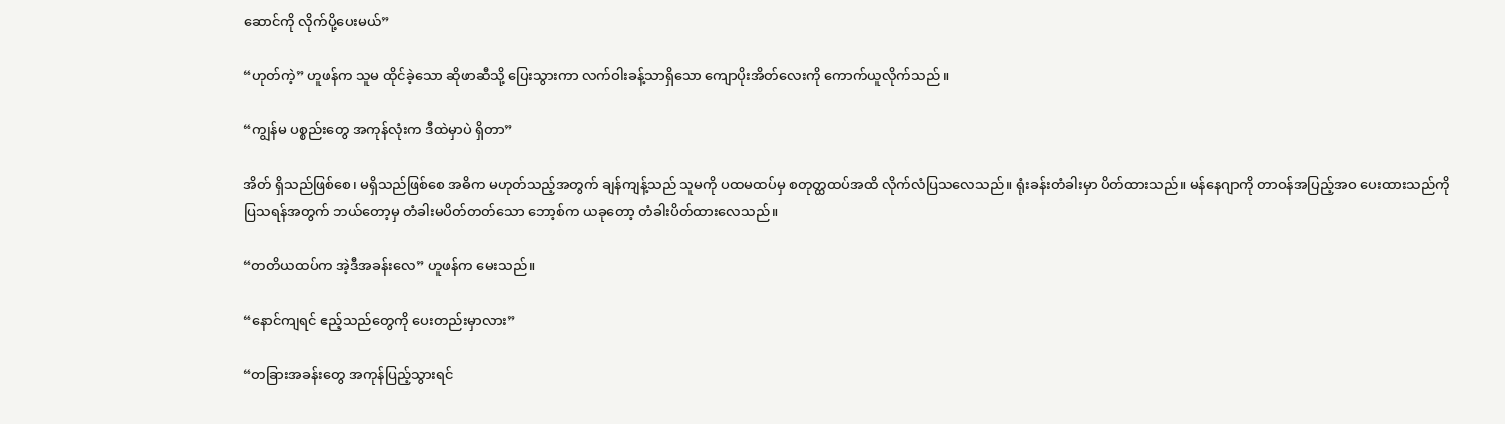ဆောင်ကို လိုက်ပို့ပေးမယ်”

“ဟုတ်ကဲ့” ဟူဖန်က သူမ ထိုင်ခဲ့သော ဆိုဖာဆီသို့ ပြေးသွားကာ လက်ဝါးခန့်သာရှိသော ကျောပိုးအိတ်လေးကို ကောက်ယူလိုက်သည် ။

“ကျွန်မ ပစ္စည်းတွေ အကုန်လုံးက ဒီထဲမှာပဲ ရှိတာ”

အိတ် ရှိသည်ဖြစ်စေ၊ မရှိသည်ဖြစ်စေ အဓိက မဟုတ်သည့်အတွက် ချန်ကျန့်သည် သူမကို ပထမထပ်မှ စတုတ္ထထပ်အထိ လိုက်လံပြသလေသည်။ ရုံးခန်းတံခါးမှာ ပိတ်ထားသည်။ မန်နေဂျာကို တာဝန်အပြည့်အဝ ပေးထားသည်ကို ပြသရန်အတွက် ဘယ်တော့မှ တံခါးမပိတ်တတ်သော ဘော့စ်က ယခုတော့ တံခါးပိတ်ထားလေသည်။

“တတိယထပ်က အဲ့ဒီအခန်းလေ” ဟူဖန်က မေးသည်။

“နောင်ကျရင် ဧည့်သည်တွေကို ပေးတည်းမှာလား”

“တခြားအခန်းတွေ အကုန်ပြည့်သွားရင်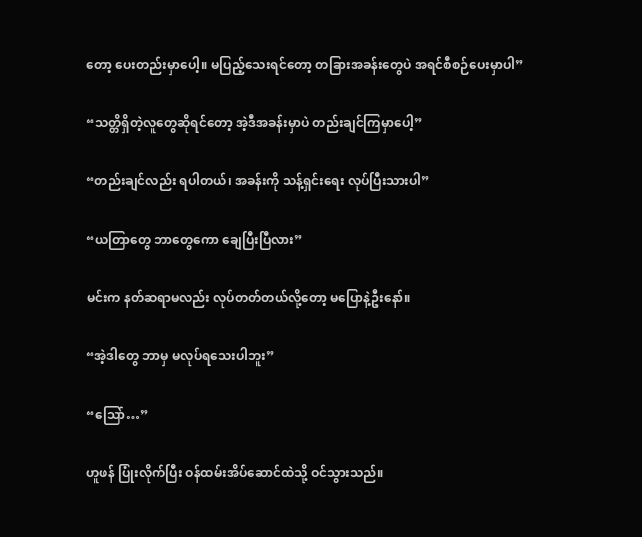တော့ ပေးတည်းမှာပေါ့။ မပြည့်သေးရင်တော့ တခြားအခန်းတွေပဲ အရင်စီစဉ်ပေးမှာပါ”

“သတ္တိရှိတဲ့လူတွေဆိုရင်တော့ အဲ့ဒီအခန်းမှာပဲ တည်းချင်ကြမှာပေါ့”

“တည်းချင်လည်း ရပါတယ်၊ အခန်းကို သန့်ရှင်းရေး လုပ်ပြီးသားပါ”

“ယတြာတွေ ဘာတွေကော ချေပြီးပြီလား”

မင်းက နတ်ဆရာမလည်း လုပ်တတ်တယ်လို့တော့ မပြောနဲ့ဦးနော်။

“အဲ့ဒါတွေ ဘာမှ မလုပ်ရသေးပါဘူး”

“သြော်…”

ဟူဖန် ပြုံးလိုက်ပြီး ဝန်ထမ်းအိပ်ဆောင်ထဲသို့ ဝင်သွားသည်။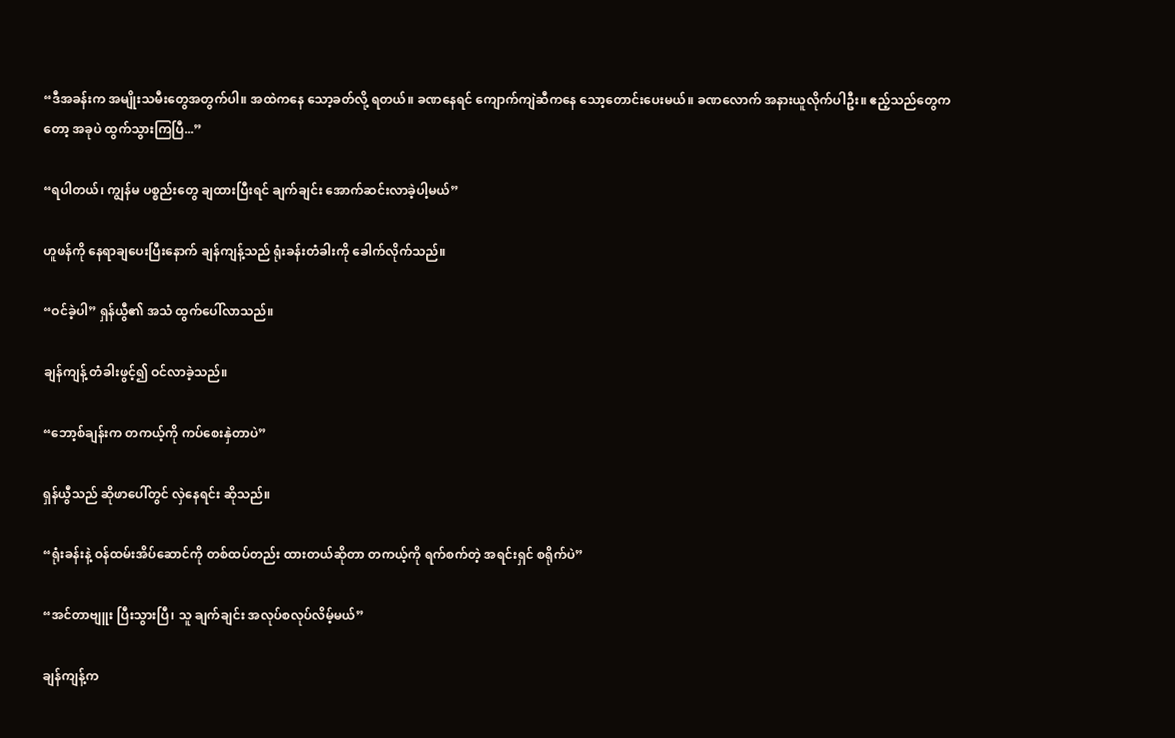“ဒီအခန်းက အမျိုးသမီးတွေအတွက်ပါ။ အထဲကနေ သော့ခတ်လို့ ရတယ်။ ခဏနေရင် ကျောက်ကျဲဆီကနေ သော့တောင်းပေးမယ်။ ခဏလောက် အနားယူလိုက်ပါဦး။ ဧည့်သည်တွေကတော့ အခုပဲ ထွက်သွားကြပြီ...”

“ရပါတယ်၊ ကျွန်မ ပစ္စည်းတွေ ချထားပြီးရင် ချက်ချင်း အောက်ဆင်းလာခဲ့ပါ့မယ်”

ဟူဖန်ကို နေရာချပေးပြီးနောက် ချန်ကျန့်သည် ရုံးခန်းတံခါးကို ခေါက်လိုက်သည်။

“ဝင်ခဲ့ပါ” ရှန်ယွီ၏ အသံ ထွက်ပေါ်လာသည်။

ချန်ကျန့် တံခါးဖွင့်၍ ဝင်လာခဲ့သည်။

“ဘော့စ်ချန်းက တကယ့်ကို ကပ်စေးနှဲတာပဲ”

ရှန်ယွီသည် ဆိုဖာပေါ်တွင် လှဲနေရင်း ဆိုသည်။

“ရုံးခန်းနဲ့ ဝန်ထမ်းအိပ်ဆောင်ကို တစ်ထပ်တည်း ထားတယ်ဆိုတာ တကယ့်ကို ရက်စက်တဲ့ အရင်းရှင် စရိုက်ပဲ”

“အင်တာဗျူး ပြီးသွားပြီ၊ သူ ချက်ချင်း အလုပ်စလုပ်လိမ့်မယ်”

ချန်ကျန့်က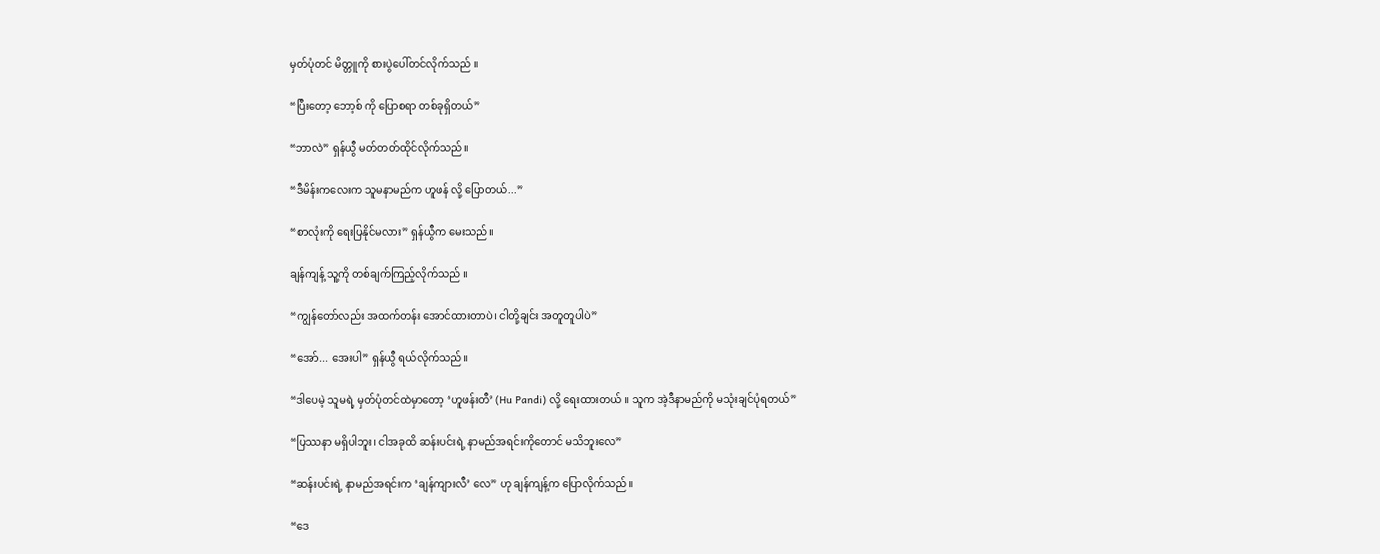မှတ်ပုံတင် မိတ္တူကို စားပွဲပေါ်တင်လိုက်သည် ။

“ပြီးတော့ ဘော့စ် ကို ပြောစရာ တစ်ခုရှိတယ်”

“ဘာလဲ” ရှန်ယွီ မတ်တတ်ထိုင်လိုက်သည်။

“ဒီမိန်းကလေးက သူမနာမည်က ဟူဖန် လို့ ပြောတယ်...”

“စာလုံးကို ရေးပြနိုင်မလား” ရှန်ယွီက မေးသည်။

ချန်ကျန့် သူ့ကို တစ်ချက်ကြည့်လိုက်သည် ။

“ကျွန်တော်လည်း အထက်တန်း အောင်ထားတာပဲ၊ ငါတို့ချင်း အတူတူပါပဲ”

“အော်... အေးပါ” ရှန်ယွီ ရယ်လိုက်သည်။

“ဒါပေမဲ့ သူမရဲ့ မှတ်ပုံတင်ထဲမှာတော့ ‘ဟူဖန်းတီ’ (Hu Pandi) လို့ ရေးထားတယ် ။ သူက အဲ့ဒီနာမည်ကို မသုံးချင်ပုံရတယ်”

“ပြဿနာ မရှိပါဘူး၊ ငါအခုထိ ဆန်းပင်းရဲ့ နာမည်အရင်းကိုတောင် မသိဘူးလေ”

“ဆန်းပင်းရဲ့ နာမည်အရင်းက ‘ချန်ကျားလီ’ လေ” ဟု ချန်ကျန့်က ပြောလိုက်သည်။

“ဒေ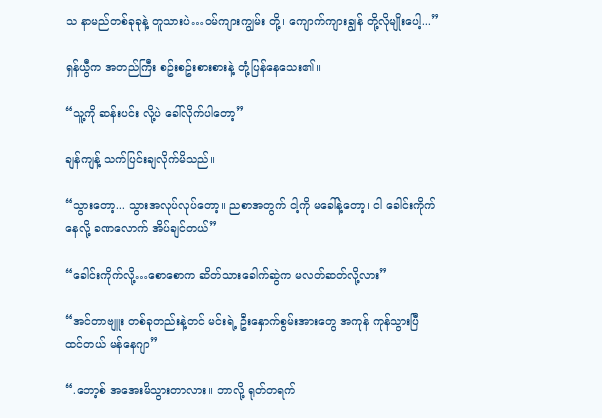သ နာမည်တစ်ခုခုနဲ့ တူသားပဲ…ဝမ်ကျားကျွမ်း တို့၊ ကျောက်ကျားချွန် တို့လိုမျိုးပေါ့...”

ရှန်ယွီက အတည်ကြီး စဥ်းစဥ်းစားစားနဲ့ တုံ့ပြန်နေသေး၏။

“သူ့ကို ဆန်းပင်း လို့ပဲ ခေါ်လိုက်ပါတော့”

ချန်ကျန့် သက်ပြင်းချလိုက်မိသည်။

“သွားတော့... သွားအလုပ်လုပ်တော့။ ညစာအတွက် ငါ့ကို မခေါ်နဲ့တော့၊ ငါ ခေါင်းကိုက်နေလို့ ခဏလောက် အိပ်ချင်တယ်”

“ခေါင်းကိုက်လို့…စောစောက ဆိတ်သားခေါက်ဆွဲက မလတ်ဆတ်လို့လား”

“အင်တာဗျူး တစ်ခုတည်းနဲ့တင် မင်းရဲ့ ဦးနှောက်စွမ်းအားတွေ အကုန် ကုန်သွားပြီ ထင်တယ် မန်နေဂျာ”

“.ဘော့စ် အအေးမိသွားတာလား။ ဘာလို့ ရုတ်တရက်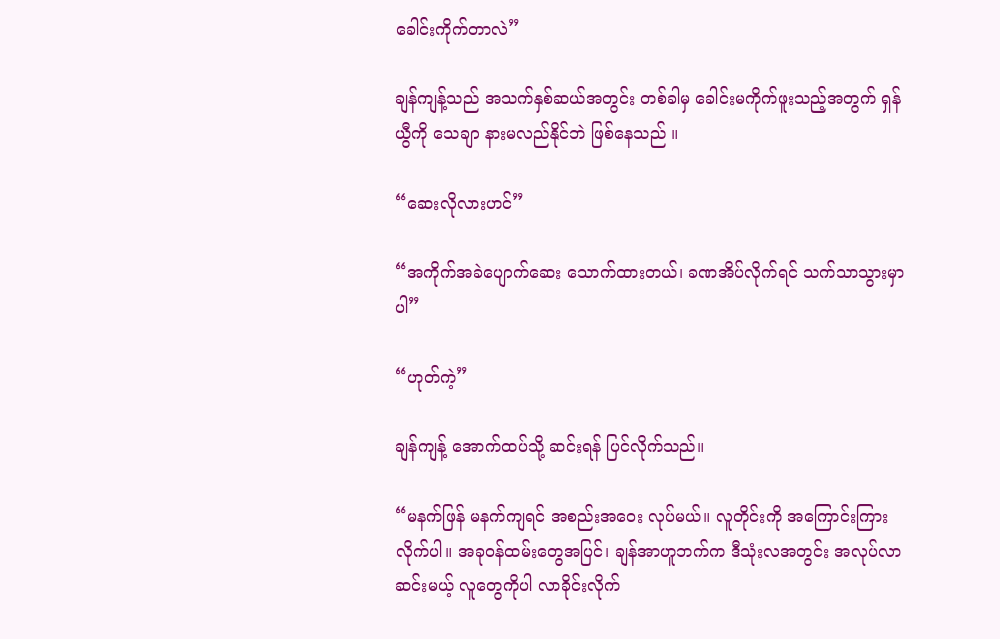ခေါင်းကိုက်တာလဲ”

ချန်ကျန့်သည် အသက်နှစ်ဆယ်အတွင်း တစ်ခါမှ ခေါင်းမကိုက်ဖူးသည့်အတွက် ရှန်ယွီကို သေချာ နားမလည်နိုင်ဘဲ ဖြစ်နေသည် ။

“ဆေးလိုလားဟင်”

“အကိုက်အခဲပျောက်ဆေး သောက်ထားတယ်၊ ခဏအိပ်လိုက်ရင် သက်သာသွားမှာပါ”

“ဟုတ်ကဲ့”

ချန်ကျန့် အောက်ထပ်သို့ ဆင်းရန် ပြင်လိုက်သည်။

“မနက်ဖြန် မနက်ကျရင် အစည်းအဝေး လုပ်မယ်။ လူတိုင်းကို အကြောင်းကြားလိုက်ပါ။ အခုဝန်ထမ်းတွေအပြင်၊ ချန်အာဟူဘက်က ဒီသုံးလအတွင်း အလုပ်လာဆင်းမယ့် လူတွေကိုပါ လာခိုင်းလိုက်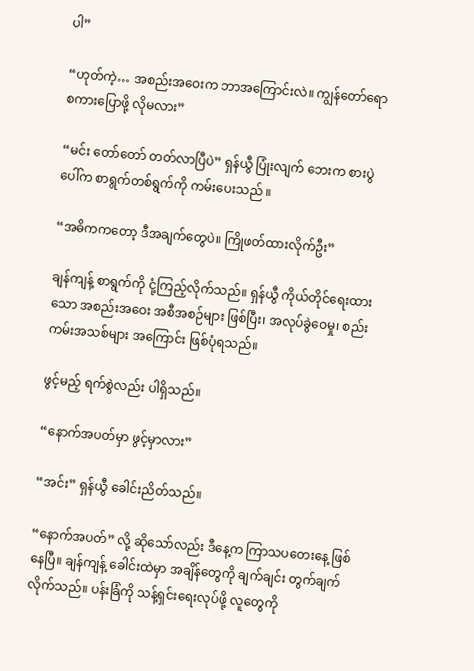ပါ”

“ဟုတ်ကဲ့… အစည်းအဝေးက ဘာအကြောင်းလဲ။ ကျွန်တော်ရော စကားပြောဖို့ လိုမလား”

“မင်း တော်တော် တတ်လာပြီပဲ” ရှန်ယွီ ပြုံးလျက် ဘေးက စားပွဲပေါ်က စာရွက်တစ်ရွက်ကို ကမ်းပေးသည် ။

“အဓိကကတော့ ဒီအချက်တွေပဲ။ ကြိုဖတ်ထားလိုက်ဦး”

ချန်ကျန့် စာရွက်ကို ငုံ့ကြည့်လိုက်သည်။ ရှန်ယွီ ကိုယ်တိုင်ရေးထားသော အစည်းအဝေး အစီအစဉ်များ ဖြစ်ပြီး၊ အလုပ်ခွဲဝေမှု၊ စည်းကမ်းအသစ်များ အကြောင်း ဖြစ်ပုံရသည်။

ဖွင့်မည့် ရက်စွဲလည်း ပါရှိသည်။

“နောက်အပတ်မှာ ဖွင့်မှာလား”

“အင်း” ရှန်ယွီ ခေါင်းညိတ်သည်။

“နောက်အပတ်” လို့ ဆိုသော်လည်း ဒီနေ့က ကြာသပတေးနေ့ ဖြစ်နေပြီ။ ချန်ကျန့် ခေါင်းထဲမှာ အချိန်တွေကို ချက်ချင်း တွက်ချက်လိုက်သည်။ ပန်းခြံကို သန့်ရှင်းရေးလုပ်ဖို့ လူတွေကို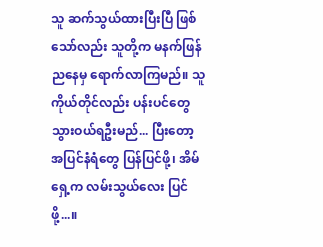သူ ဆက်သွယ်ထားပြီးပြီ ဖြစ်သော်လည်း သူတို့က မနက်ဖြန် ညနေမှ ရောက်လာကြမည်။ သူကိုယ်တိုင်လည်း ပန်းပင်တွေ သွားဝယ်ရဦးမည်... ပြီးတော့ အပြင်နံရံတွေ ပြန်ပြင်ဖို့၊ အိမ်ရှေ့က လမ်းသွယ်လေး ပြင်ဖို့...။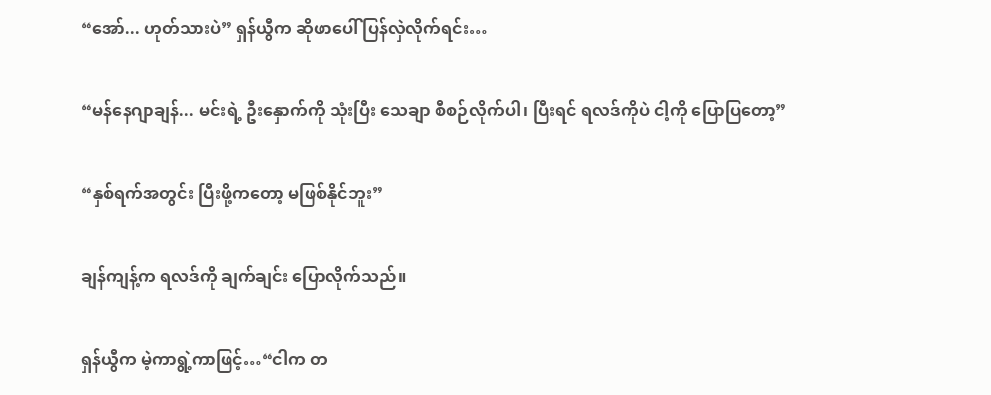“အော်... ဟုတ်သားပဲ” ရှန်ယွီက ဆိုဖာပေါ် ပြန်လှဲလိုက်ရင်း…

“မန်နေဂျာချန်... မင်းရဲ့ ဦးနှောက်ကို သုံးပြီး သေချာ စီစဉ်လိုက်ပါ၊ ပြီးရင် ရလဒ်ကိုပဲ ငါ့ကို ပြောပြတော့”

“နှစ်ရက်အတွင်း ပြီးဖို့ကတော့ မဖြစ်နိုင်ဘူး”

ချန်ကျန့်က ရလဒ်ကို ချက်ချင်း ပြောလိုက်သည်။

ရှန်ယွီက မဲ့ကာရွဲ့ကာဖြင့်…“ငါက တ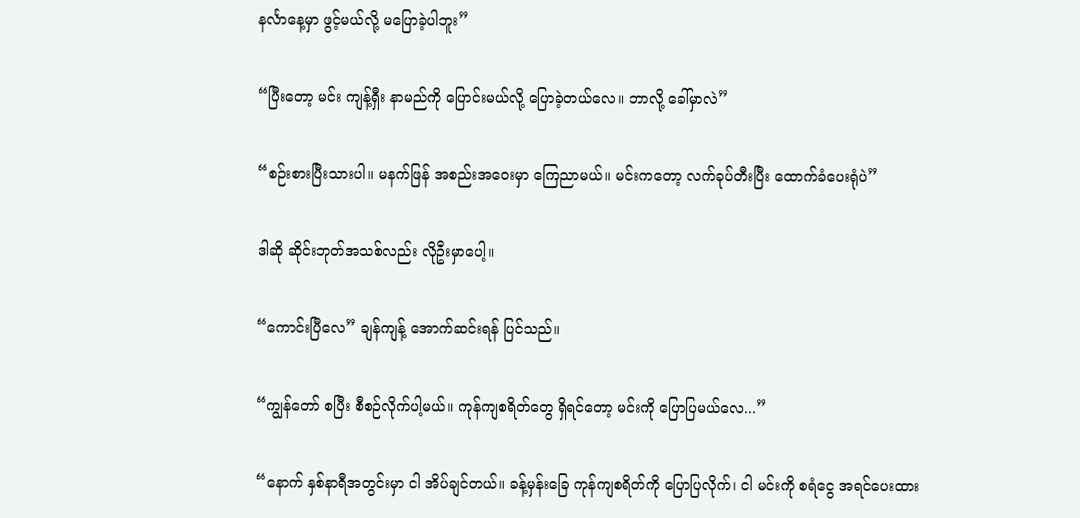နင်္လာနေ့မှာ ဖွင့်မယ်လို့ မပြောခဲ့ပါဘူး”

“ပြီးတော့ မင်း ကျန့်ရှီး နာမည်ကို ပြောင်းမယ်လို့ ပြောခဲ့တယ်လေ။ ဘာလို့ ခေါ်မှာလဲ”

“စဉ်းစားပြီးသားပါ။ မနက်ဖြန် အစည်းအဝေးမှာ ကြေညာမယ်။ မင်းကတော့ လက်ခုပ်တီးပြီး ထောက်ခံပေးရုံပဲ”

ဒါဆို ဆိုင်းဘုတ်အသစ်လည်း လိုဦးမှာပေါ့။

“ကောင်းပြီလေ” ချန်ကျန့် အောက်ဆင်းရန် ပြင်သည်။

“ကျွန်တော် စပြီး စီစဉ်လိုက်ပါ့မယ်။ ကုန်ကျစရိတ်တွေ ရှိရင်တော့ မင်းကို ပြောပြမယ်လေ...”

“နောက် နှစ်နာရီအတွင်းမှာ ငါ အိပ်ချင်တယ်။ ခန့်မှန်းခြေ ကုန်ကျစရိတ်ကို ပြောပြလိုက်၊ ငါ မင်းကို စရံငွေ အရင်ပေးထား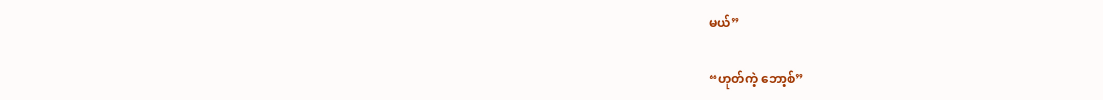မယ်”

“ဟုတ်ကဲ့ ဘော့စ်”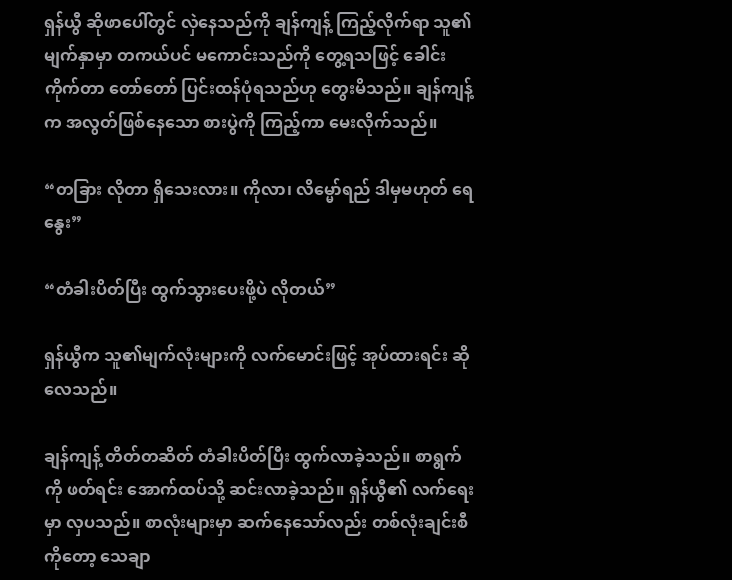ရှန်ယွီ ဆိုဖာပေါ်တွင် လှဲနေသည်ကို ချန်ကျန့် ကြည့်လိုက်ရာ သူ၏ မျက်နှာမှာ တကယ်ပင် မကောင်းသည်ကို တွေ့ရသဖြင့် ခေါင်းကိုက်တာ တော်တော် ပြင်းထန်ပုံရသည်ဟု တွေးမိသည်။ ချန်ကျန့်က အလွတ်ဖြစ်နေသော စားပွဲကို ကြည့်ကာ မေးလိုက်သည်။

“တခြား လိုတာ ရှိသေးလား။ ကိုလာ၊ လိမ္မော်ရည် ဒါမှမဟုတ် ရေနွေး”

“တံခါးပိတ်ပြီး ထွက်သွားပေးဖို့ပဲ လိုတယ်”

ရှန်ယွီက သူ၏မျက်လုံးများကို လက်မောင်းဖြင့် အုပ်ထားရင်း ဆိုလေသည်။

ချန်ကျန့် တိတ်တဆိတ် တံခါးပိတ်ပြီး ထွက်လာခဲ့သည်။ စာရွက်ကို ဖတ်ရင်း အောက်ထပ်သို့ ဆင်းလာခဲ့သည်။ ရှန်ယွီ၏ လက်ရေးမှာ လှပသည်။ စာလုံးများမှာ ဆက်နေသော်လည်း တစ်လုံးချင်းစီကိုတော့ သေချာ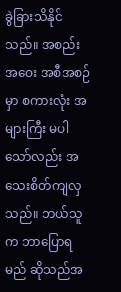ခွဲခြားသိနိုင်သည်။ အစည်းအဝေး အစီအစဉ်မှာ စကားလုံး အများကြီး မပါသော်လည်း အသေးစိတ်ကျလှသည်။ ဘယ်သူက ဘာပြောရမည် ဆိုသည်အ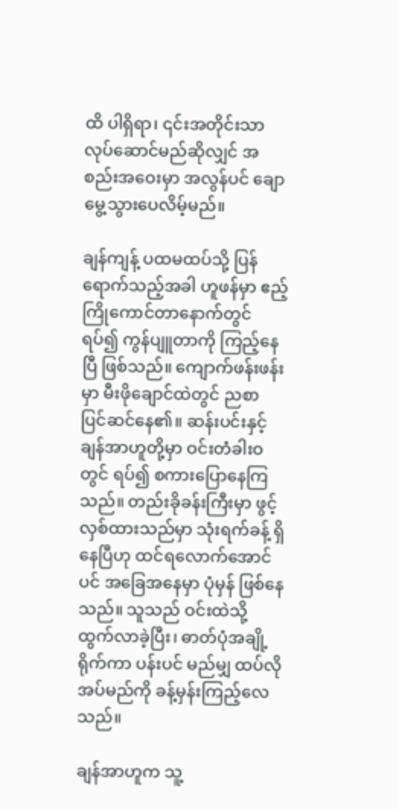ထိ ပါရှိရာ၊ ၎င်းအတိုင်းသာ လုပ်ဆောင်မည်ဆိုလျှင် အစည်းအဝေးမှာ အလွန်ပင် ချောမွေ့သွားပေလိမ့်မည်။

ချန်ကျန့် ပထမထပ်သို့ ပြန်ရောက်သည့်အခါ ဟူဖန်မှာ ဧည့်ကြိုကောင်တာနောက်တွင် ရပ်၍ ကွန်ပျူတာကို ကြည့်နေပြီ ဖြစ်သည်။ ကျောက်ဖန်းဖန်းမှာ မီးဖိုချောင်ထဲတွင် ညစာ ပြင်ဆင်နေ၏။ ဆန်းပင်းနှင့် ချန်အာဟူတို့မှာ ဝင်းတံခါးဝတွင် ရပ်၍ စကားပြောနေကြသည်။ တည်းခိုခန်းကြီးမှာ ဖွင့်လှစ်ထားသည်မှာ သုံးရက်ခန့် ရှိနေပြီဟု ထင်ရလောက်အောင်ပင် အခြေအနေမှာ ပုံမှန် ဖြစ်နေသည်။ သူသည် ဝင်းထဲသို့ ထွက်လာခဲ့ပြီး၊ ဓာတ်ပုံအချို့ ရိုက်ကာ ပန်းပင် မည်မျှ ထပ်လိုအပ်မည်ကို ခန့်မှန်းကြည့်လေသည်။

ချန်အာဟူက သူ့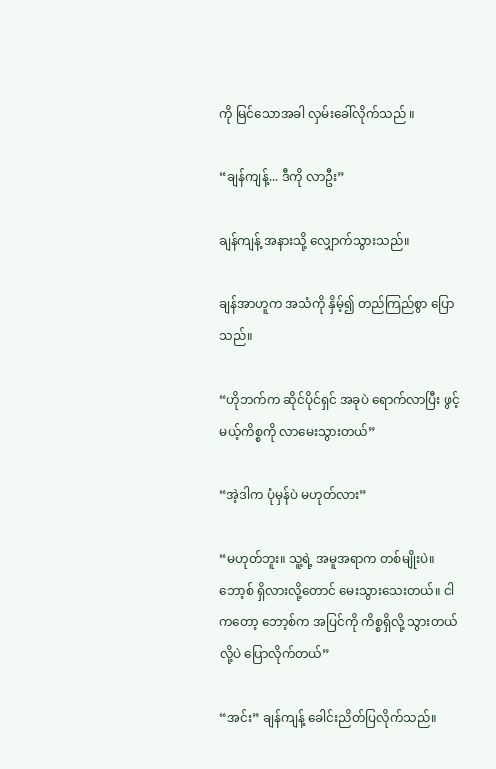ကို မြင်သောအခါ လှမ်းခေါ်လိုက်သည် ။

“ချန်ကျန့်... ဒီကို လာဦး”

ချန်ကျန့် အနားသို့ လျှောက်သွားသည်။

ချန်အာဟူက အသံကို နှိမ့်၍ တည်ကြည်စွာ ပြောသည်။

“ဟိုဘက်က ဆိုင်ပိုင်ရှင် အခုပဲ ရောက်လာပြီး ဖွင့်မယ့်ကိစ္စကို လာမေးသွားတယ်”

“အဲ့ဒါက ပုံမှန်ပဲ မဟုတ်လား”

“မဟုတ်ဘူး။ သူ့ရဲ့ အမူအရာက တစ်မျိုးပဲ။ ဘော့စ် ရှိလားလို့တောင် မေးသွားသေးတယ်။ ငါကတော့ ဘော့စ်က အပြင်ကို ကိစ္စရှိလို့ သွားတယ်လို့ပဲ ပြောလိုက်တယ်”

“အင်း” ချန်ကျန့် ခေါင်းညိတ်ပြလိုက်သည်။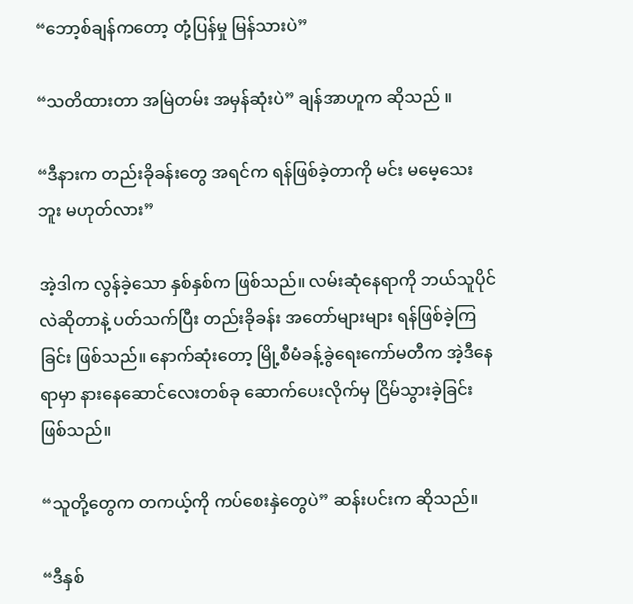“ဘော့စ်ချန်ကတော့ တုံ့ပြန်မှု မြန်သားပဲ”

“သတိထားတာ အမြဲတမ်း အမှန်ဆုံးပဲ” ချန်အာဟူက ဆိုသည် ။

“ဒီနားက တည်းခိုခန်းတွေ အရင်က ရန်ဖြစ်ခဲ့တာကို မင်း မမေ့သေးဘူး မဟုတ်လား”

အဲ့ဒါက လွန်ခဲ့သော နှစ်နှစ်က ဖြစ်သည်။ လမ်းဆုံနေရာကို ဘယ်သူပိုင်လဲဆိုတာနဲ့ ပတ်သက်ပြီး တည်းခိုခန်း အတော်များများ ရန်ဖြစ်ခဲ့ကြခြင်း ဖြစ်သည်။ နောက်ဆုံးတော့ မြို့စီမံခန့်ခွဲရေးကော်မတီက အဲ့ဒီနေရာမှာ နားနေဆောင်လေးတစ်ခု ဆောက်ပေးလိုက်မှ ငြိမ်သွားခဲ့ခြင်း ဖြစ်သည်။

“သူတို့တွေက တကယ့်ကို ကပ်စေးနှဲတွေပဲ” ဆန်းပင်းက ဆိုသည်။

“ဒီနှစ်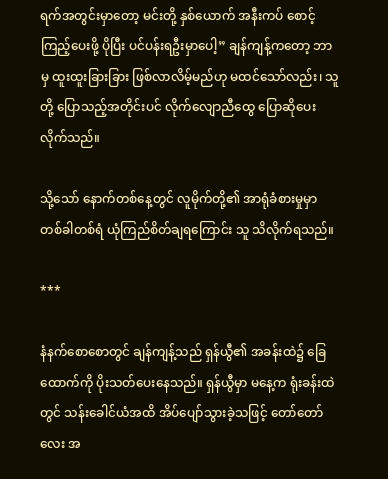ရက်အတွင်းမှာတော့ မင်းတို့ နှစ်ယောက် အနီးကပ် စောင့်ကြည့်ပေးဖို့ ပိုပြီး ပင်ပန်းရဦးမှာပေါ့” ချန်ကျန့်ကတော့ ဘာမှ ထူးထူးခြားခြား ဖြစ်လာလိမ့်မည်ဟု မထင်သော်လည်း၊ သူတို့ ပြောသည့်အတိုင်းပင် လိုက်လျောညီထွေ ပြောဆိုပေးလိုက်သည်။

သို့သော် နောက်တစ်နေ့တွင် လူမိုက်တို့၏ အာရုံခံစားမှုမှာ တစ်ခါတစ်ရံ ယုံကြည်စိတ်ချရကြောင်း သူ သိလိုက်ရသည်။

***

နံနက်စောစောတွင် ချန်ကျန့်သည် ရှန်ယွီ၏ အခန်းထဲ၌ ခြေထောက်ကို ပိုးသတ်ပေးနေသည်။ ရှန်ယွီမှာ မနေ့က ရုံးခန်းထဲတွင် သန်းခေါင်ယံအထိ အိပ်ပျော်သွားခဲ့သဖြင့် တော်တော်လေး အ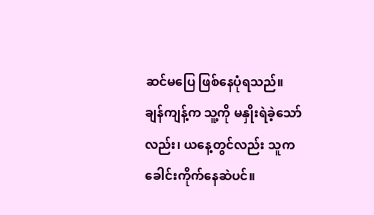ဆင်မပြေ ဖြစ်နေပုံရသည်။ ချန်ကျန့်က သူ့ကို မနှိုးရဲခဲ့သော်လည်း၊ ယနေ့တွင်လည်း သူက ခေါင်းကိုက်နေဆဲပင်။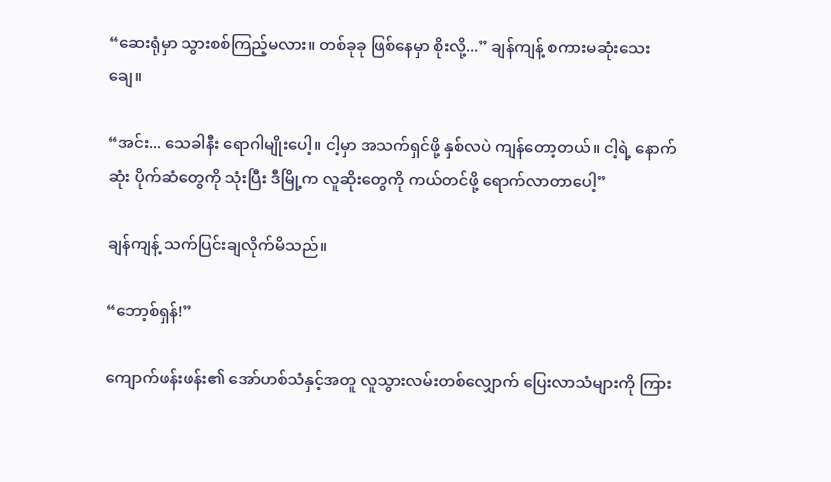“ဆေးရုံမှာ သွားစစ်ကြည့်မလား။ တစ်ခုခု ဖြစ်နေမှာ စိုးလို့...” ချန်ကျန့် စကားမဆုံးသေးချေ။

“အင်း... သေခါနီး ရောဂါမျိုးပေါ့။ ငါ့မှာ အသက်ရှင်ဖို့ နှစ်လပဲ ကျန်တော့တယ်။ ငါ့ရဲ့ နောက်ဆုံး ပိုက်ဆံတွေကို သုံးပြီး ဒီမြို့က လူဆိုးတွေကို ကယ်တင်ဖို့ ရောက်လာတာပေါ့”

ချန်ကျန့် သက်ပြင်းချလိုက်မိသည်။

“ဘော့စ်ရှန်!”

ကျောက်ဖန်းဖန်း၏ အော်ဟစ်သံနှင့်အတူ လူသွားလမ်းတစ်လျှောက် ပြေးလာသံများကို ကြား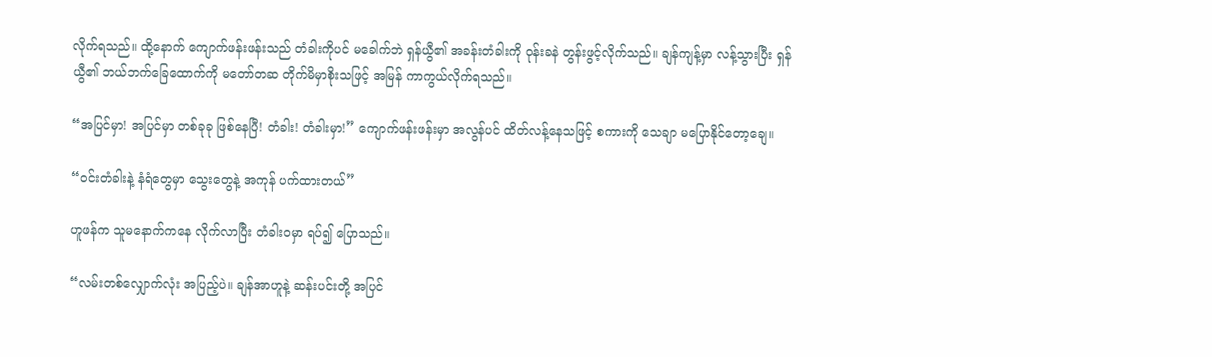လိုက်ရသည်။ ထို့နောက် ကျောက်ဖန်းဖန်းသည် တံခါးကိုပင် မခေါက်ဘဲ ရှန်ယွီ၏ အခန်းတံခါးကို ဝုန်းခနဲ တွန်းဖွင့်လိုက်သည်။ ချန်ကျန့်မှာ လန့်သွားပြီး ရှန်ယွီ၏ ဘယ်ဘက်ခြေထောက်ကို မတော်တဆ တိုက်မိမှာစိုးသဖြင့် အမြန် ကာကွယ်လိုက်ရသည်။

“အပြင်မှာ! အပြင်မှာ တစ်ခုခု ဖြစ်နေပြီ! တံခါး! တံခါးမှာ!” ကျောက်ဖန်းဖန်းမှာ အလွန်ပင် ထိတ်လန့်နေသဖြင့် စကားကို သေချာ မပြောနိုင်တော့ချေ။

“ဝင်းတံခါးနဲ့ နံရံတွေမှာ သွေးတွေနဲ့ အကုန် ပက်ထားတယ်”

ဟူဖန်က သူမနောက်ကနေ လိုက်လာပြီး တံခါးဝမှာ ရပ်၍ ပြောသည်။

“လမ်းတစ်လျှောက်လုံး အပြည့်ပဲ။ ချန်အာဟူနဲ့ ဆန်းပင်းတို့ အပြင်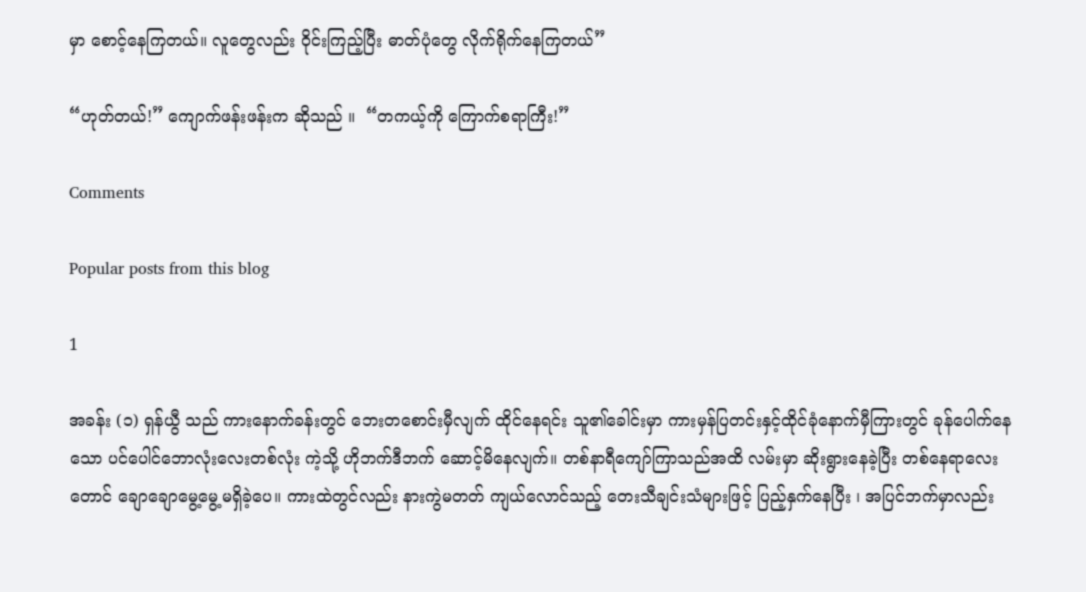မှာ စောင့်နေကြတယ်။ လူတွေလည်း ဝိုင်းကြည့်ပြီး ဓာတ်ပုံတွေ လိုက်ရိုက်နေကြတယ်”

“ဟုတ်တယ်!” ကျောက်ဖန်းဖန်းက ဆိုသည် ။  “တကယ့်ကို ကြောက်စရာကြီး!”

Comments

Popular posts from this blog

1

အခန်း (၁) ရှန်ယွီ သည် ကားနောက်ခန်းတွင် ဘေးတစောင်းမှီလျက် ထိုင်နေရင်း သူ၏ခေါင်းမှာ ကားမှန်ပြတင်းနှင့်ထိုင်ခုံနောက်မှီကြားတွင် ခုန်ပေါက်နေသော ပင်ပေါင်ဘောလုံးလေးတစ်လုံး ကဲ့သို့ ဟိုဘက်ဒီဘက် ဆောင့်မိနေလျက်။ တစ်နာရီကျော်ကြာသည်အထိ လမ်းမှာ ဆိုးရွားနေခဲ့ပြီး တစ်နေရာလေးတောင် ချောချောမွေ့မွေ့မရှိခဲ့ပေ။ ကားထဲတွင်လည်း နားကွဲမတတ် ကျယ်လောင်သည့် တေးသီချင်းသံများဖြင့် ပြည့်နှက်နေပြီး ၊ အပြင်ဘက်မှာလည်း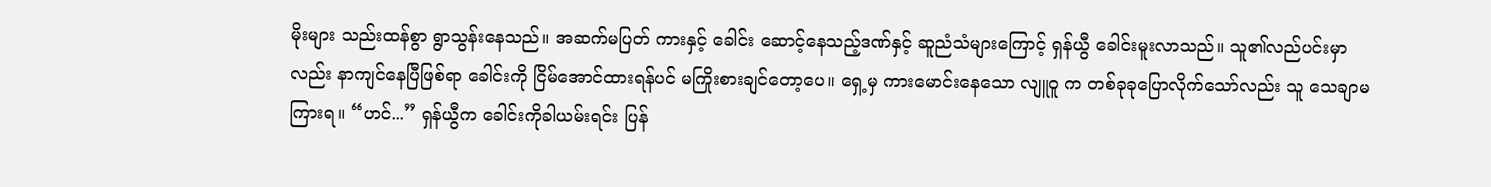မိုးများ သည်းထန်စွာ ရွာသွန်းနေသည်။ အဆက်မပြတ် ကားနှင့် ခေါင်း ဆောင့်နေသည့်ဒဏ်နှင့် ဆူညံသံများကြောင့် ရှန်ယွီ ခေါင်းမူးလာသည်။ သူ၏လည်ပင်းမှာလည်း နာကျင်နေပြီဖြစ်ရာ ခေါင်းကို ငြိမ်အောင်ထားရန်ပင် မကြိုးစားချင်တော့ပေ။ ရှေ့မှ ကားမောင်းနေသော လျူဝူ က တစ်ခုခုပြောလိုက်သော်လည်း သူ သေချာမကြားရ။ “ဟင်...” ရှန်ယွီက ခေါင်းကိုခါယမ်းရင်း ပြန်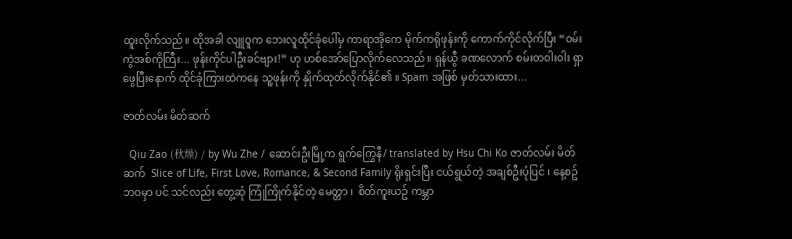ထူးလိုက်သည်။ ထိုအခါ လျူဝူက ဘေးလူထိုင်ခုံပေါ်မှ ကာရာအိုကေ မိုက်ကရိုဖုန်းကို ကောက်ကိုင်လိုက်ပြီး “ဝမ်းကွဲအစ်ကိုကြီး... ဖုန်းကိုင်ပါဦးခင်ဗျား!” ဟု ဟစ်အော်ပြောလိုက်လေသည်။ ရှန်ယွီ ခဏလောက် စမ်းတဝါးဝါး ရှာဖွေပြီးနောက် ထိုင်ခုံကြားထဲကနေ သူ့ဖုန်းကို နှိုက်ထုတ်လိုက်နိုင်၏ ။ Spam အဖြစ် မှတ်သားထား...

ဇာတ်လမ်း မိတ်ဆက်

  Qiu Zao (秋燥) / by Wu Zhe / ဆောင်းဦးမြို့က ရွက်ကြွေနီ/ translated by Hsu Chi Ko ဇာတ်လမ်း မိတ်ဆက်  Slice of Life, First Love, Romance, & Second Family ရိုးရှင်းပြီး ငယ်ရွယ်တဲ့ အချစ်ဦးပုံပြင် ၊ နေ့စဥ်ဘဝမှာ ပင် သင်လည်း တွေ့ဆုံ ကြုံကြိုက်နိုင်တဲ့ မေတ္တာ ၊  စိတ်ကူးယဥ် ကမ္ဘာ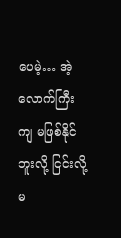ပေမဲ့… အဲ့လောက်ကြီး ကျ မဖြစ်နိုင်ဘူးလို့ ငြင်းလို့မ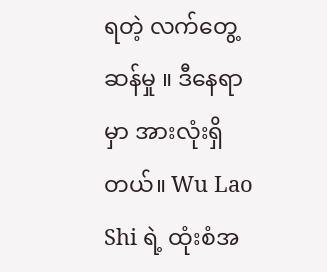ရတဲ့ လက်တွေ့ဆန်မှု ။ ဒီနေရာမှာ အားလုံးရှိတယ်။ Wu Lao Shi ရဲ့ ထုံးစံအ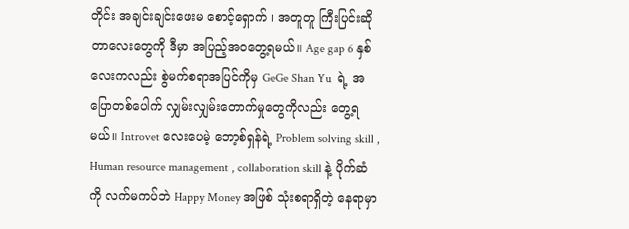တိုင်း အချင်းချင်းဖေးမ စောင့်‌ရှောက် ၊ အတူတူ ကြီးပြင်းဆိုတာလေးတွေကို ဒီမှာ အပြည့်အဝတွေ့ရမယ်။ Age gap 6 နှစ်လေးကလည်း စွဲမက်စရာအပြင်ကိုမှ GeGe Shan Yu  ရဲ့ အပြောတစ်ပေါက် လျှမ်းလျှမ်းတောက်မှုတွေကိုလည်း တွေ့ရမယ်။ Introvet လေးပေမဲ့ ဘော့စ်ရှန်ရဲ့ Problem solving skill , Human resource management , collaboration skill နဲ့ ပိုက်ဆံကို လက်မကပ်ဘဲ Happy Money အဖြစ် သုံးစရာရှိတဲ့ နေရာမှာ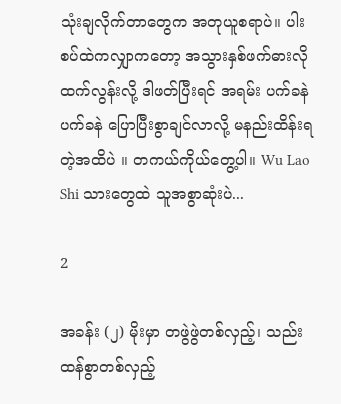သုံးချလိုက်တာတွေက အတုယူစရာပဲ။ ပါးစပ်ထဲကလျှာကတော့ အသွားနှစ်ဖက်ဓားလို ထက်လွန်းလို့ ဒါဖတ်ပြီးရင် အရမ်း ပက်ခနဲ ပက်ခနဲ ပြောပြီးစွာချင်လာလို့ မနည်းထိန်းရတဲ့အထိပဲ ။ တကယ်ကိုယ်တွေ့ပါ။ Wu Lao Shi သားတွေထဲ သူအစွာဆုံးပဲ...

2

အခန်း (၂) မိုးမှာ တဖွဲဖွဲတစ်လှည့်၊ သည်းထန်စွာတစ်လှည့်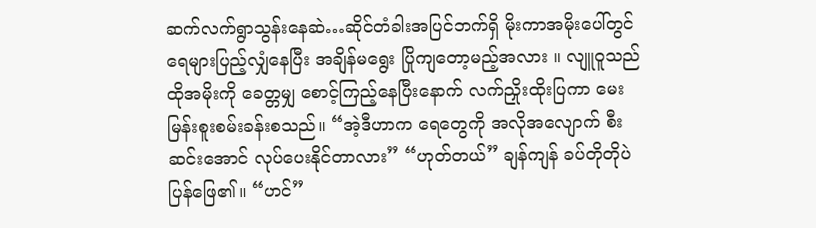ဆက်လက်ရွာသွန်းနေဆဲ…ဆိုင်တံခါးအပြင်ဘက်ရှိ မိုးကာအမိုးပေါ်တွင် ရေများပြည့်လျှံနေပြီး အချိန်မရွေး ပြိုကျတော့မည့်အလား ။ လျူဝူသည် ထိုအမိုးကို ခေတ္တမျှ စောင့်ကြည့်နေပြီးနောက် လက်ညှိုးထိုးပြကာ မေးမြန်းစူးစမ်းခန်းစသည်။ “အဲ့ဒီဟာက ရေတွေကို အလိုအလျောက် စီးဆင်းအောင် လုပ်ပေးနိုင်တာလား” “ဟုတ်တယ်” ချန်ကျန် ခပ်တိုတိုပဲ ပြန်ဖြေ၏။ “ဟင်”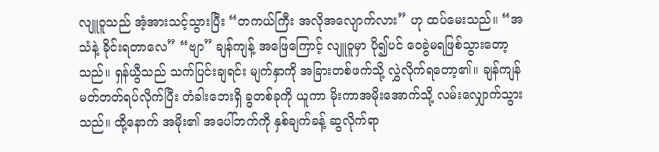လျူဝူသည် အံ့အားသင့်သွားပြီး “တကယ်ကြီး အလိုအလျောက်လား” ဟု ထပ်မေးသည်။ “အသံနဲ့ ခိုင်းရတာလေ” “ဗျာ” ချန်ကျန့် အဖြေကြောင့် လျူဝူမှာ ပို၍ပင် ဝေခွဲမရဖြစ်သွားတော့သည်။ ရှန်ယွီသည် သက်ပြင်းချရင်း မျက်နှာကို အခြားတစ်ဖက်သို့ လွှဲလိုက်ရ‌တော့၏။ ချန်ကျန် မတ်တတ်ရပ်လိုက်ပြီး တံခါးဘေးရှိ ခွတစ်ခုကို ယူကာ မိုးကာအမိုးအောက်သို့ လမ်းလျှောက်သွားသည်။ ထို့နောက် အမိုး၏ အပေါ်ဘက်ကို နှစ်ချက်ခန့် ဆွလိုက်ရာ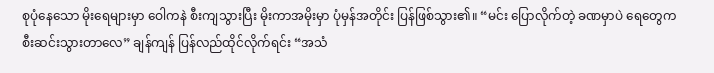စုပုံနေသော မိုးရေများမှာ ဝေါကနဲ စီးကျသွားပြီး မိုးကာအမိုးမှာ ပုံမှန်အတိုင်း ပြန်ဖြစ်သွား၏။ “မင်း ပြောလိုက်တဲ့ ခဏမှာပဲ ရေတွေက စီးဆင်းသွားတာလေ” ချန်ကျန် ပြန်လည်ထိုင်လိုက်ရင်း “အသံ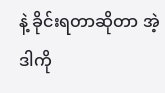နဲ့ ခိုင်းရတာဆိုတာ အဲ့ဒါကို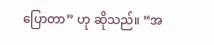ပြောတာ” ဟု ဆိုသည်။ “အ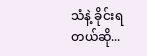သံနဲ့ ခိုင်းရတယ်ဆို...